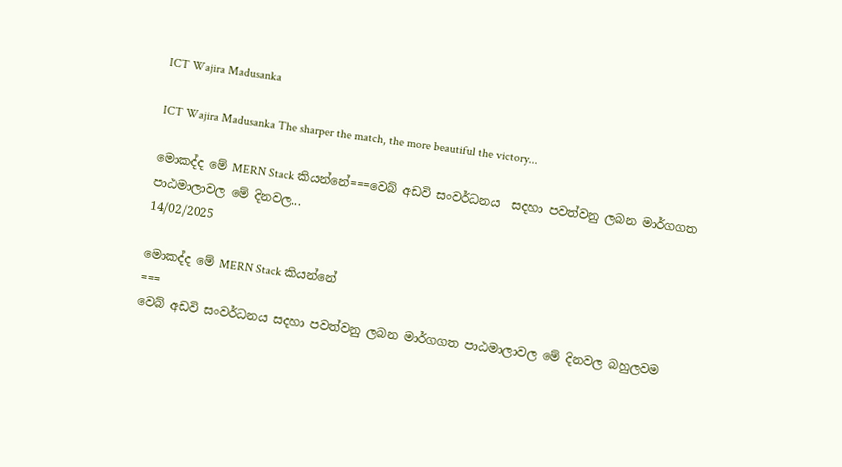ICT Wajira Madusanka

ICT Wajira Madusanka The sharper the match, the more beautiful the victory...

මොකද්ද මේ MERN Stack කියන්නේ===වෙබ් අඩවි සංවර්ධනය  සදහා පවත්වනු ලබන මාර්ගගත පාඨමාලාවල මේ දිනවල...
14/02/2025

මොකද්ද මේ MERN Stack කියන්නේ
===
වෙබ් අඩවි සංවර්ධනය සදහා පවත්වනු ලබන මාර්ගගත පාඨමාලාවල මේ දිනවල බහුලවම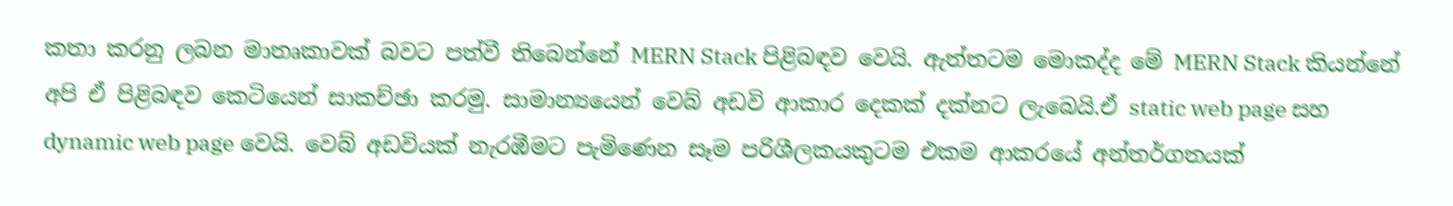කතා කරනු ලබන මාතෘකාවක් බවට පත්වී තිබෙන්නේ MERN Stack පිළිබඳව වෙයි. ඇත්තටම මොකද්ද මේ MERN Stack කියන්නේ අපි ඒ පිළිබඳව කෙටියෙන් සාකච්ඡා කරමු. සාමාන්‍යයෙන් වෙබ් අඩවි ආකාර දෙකක් දක්නට ලැබෙයි.ඒ static web page සහ dynamic web page වෙයි. වෙබ් අඩවියක් නැරඹීමට පැමිණෙන සෑම පරිශීලකයකුටම එකම ආකරයේ අන්තර්ගතයක්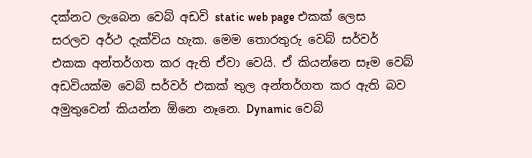දක්නට ලැබෙන වෙබ් අඩවි static web page එකක් ලෙස සරලව අර්ථ දැක්විය හැක. මෙම තොරතුරු වෙබ් සර්වර් එකක අන්තර්ගත කර ඇති ඒවා වෙයි. ඒ කියන්නෙ සෑම වෙබ් අඩවියක්ම වෙබ් සර්වර් එකක් තුල අන්තර්ගත කර ඇති බව අමුතුවෙන් කියන්න ඕනෙ නෑනෙ. Dynamic වෙබ්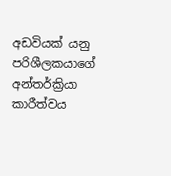අඩවියක් යනු පරිශීලකයාගේ අන්තර්ක්‍රියා කාරීත්වය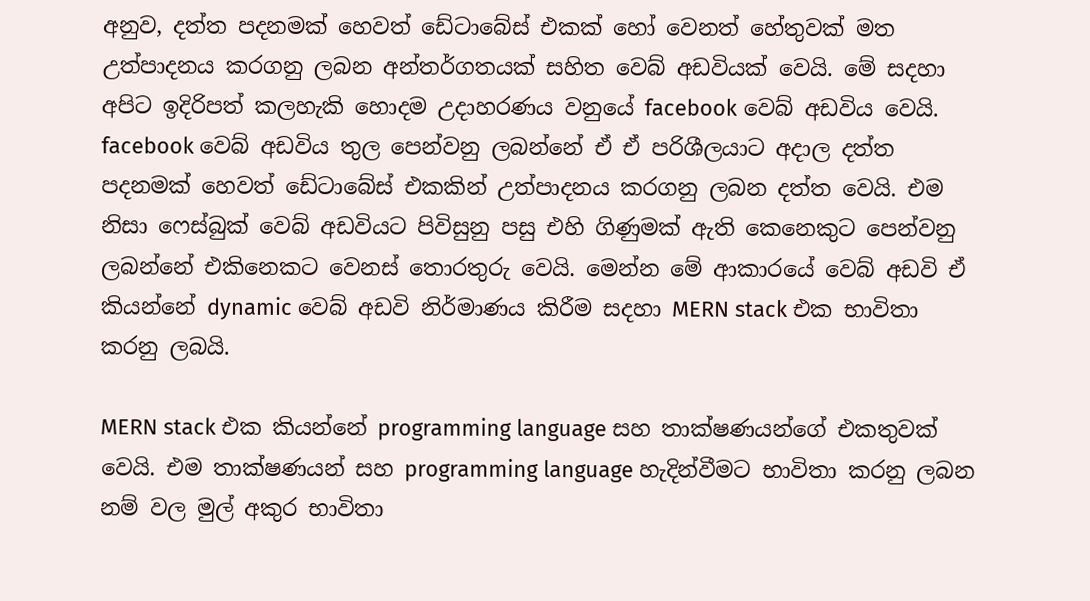අනුව, දත්ත පදනමක් හෙවත් ඩේටාබේස් එකක් හෝ වෙනත් හේතුවක් මත උත්පාදනය කරගනු ලබන අන්තර්ගතයක් සහිත වෙබ් අඩවියක් වෙයි. මේ සදහා අපිට ඉදිරිපත් කලහැකි හොදම උදාහරණය වනුයේ facebook වෙබ් අඩවිය වෙයි. facebook වෙබ් අඩවිය තුල පෙන්වනු ලබන්නේ ඒ ඒ පරිශීලයාට අදාල දත්ත පදනමක් හෙවත් ඩේටාබේස් එකකින් උත්පාදනය කරගනු ලබන දත්ත වෙයි. එම නිසා ෆෙස්බුක් වෙබ් අඩවියට පිවිසුනු පසු එහි ගිණුමක් ඇති කෙනෙකුට පෙන්වනු ලබන්නේ එකිනෙකට වෙනස් තොරතුරු වෙයි. මෙන්න මේ ආකාරයේ වෙබ් අඩවි ඒ කියන්නේ dynamic වෙබ් අඩවි නිර්මාණය කිරීම සදහා MERN stack එක භාවිතා කරනු ලබයි.

MERN stack එක කියන්නේ programming language සහ තාක්ෂණයන්ගේ එකතුවක් වෙයි. එම තාක්ෂණයන් සහ programming language හැදින්වීමට භාවිතා කරනු ලබන නම් වල මුල් අකුර භාවිතා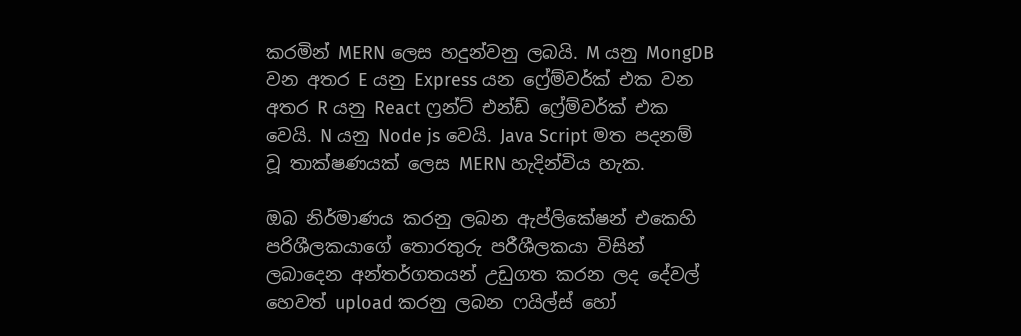කරමින් MERN ලෙස හදුන්වනු ලබයි. M යනු MongDB වන අතර E යනු Express යන ෆ්‍රේම්වර්ක් එක වන අතර R යනු React ෆ්‍රන්ට් එන්ඩ් ෆ්‍රේම්වර්ක් එක වෙයි. N යනු Node js වෙයි. Java Script මත පදනම් වූ තාක්ෂණයක් ලෙස MERN හැදින්විය හැක.

ඔබ නිර්මාණය කරනු ලබන ඇප්ලිකේෂන් එකෙහි පරිශීලකයාගේ තොරතුරු පරීශීලකයා විසින් ලබාදෙන අන්තර්ගතයන් උඩුගත කරන ලද දේවල් හෙවත් upload කරනු ලබන ෆයිල්ස් හෝ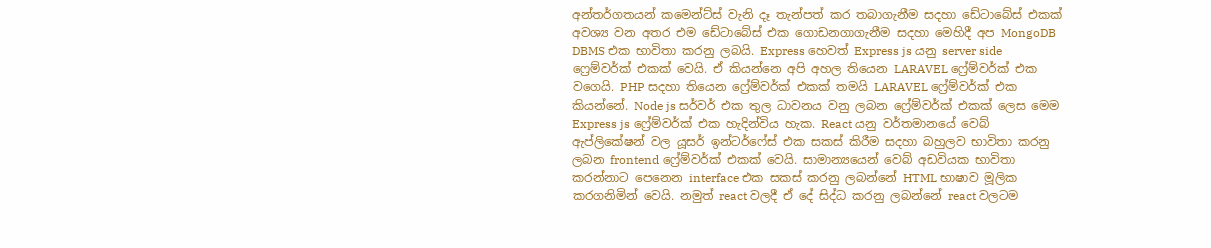අන්තර්ගතයන් කමෙන්ට්ස් වැනි දෑ තැන්පත් කර තබාගැනීම සදහා ඩේටාබේස් එකක් අවශ්‍ය වන අතර එම ඩේටාබේස් එක ගොඩනගාගැනීම සදහා මෙහිදී අප MongoDB DBMS එක භාවිතා කරනු ලබයි. Express හෙවත් Express js යනු server side ෆ්‍රෙම්වර්ක් එකක් වෙයි. ඒ කියන්නෙ අපි අහල තියෙන LARAVEL ෆ්‍රේම්වර්ක් එක වගෙයි. PHP සදහා තියෙන ෆ්‍රේම්වර්ක් එකක් තමයි LARAVEL ෆ්‍රේම්වර්ක් එක කියන්නේ. Node js සර්වර් එක තුල ධාවනය වනු ලබන ෆ්‍රේම්වර්ක් එකක් ලෙස මෙම Express js ෆ්‍රේම්වර්ක් එක හැදින්විය හැක. React යනු වර්තමානයේ වෙබ් ඇප්ලිකේෂන් වල යූසර් ඉන්ටර්ෆේස් එක සකස් කිරීම සදහා බහුලව භාවිතා කරනු ලබන frontend ෆ්‍රේම්වර්ක් එකක් වෙයි. සාමාන්‍යයෙන් වෙබ් අඩවියක භාවිතා කරන්නාට පෙනෙන interface එක සකස් කරනු ලබන්නේ HTML භාෂාව මූලික කරගනිමින් වෙයි. නමුත් react වලදී ඒ දේ සිද්ධ කරනු ලබන්නේ react වලටම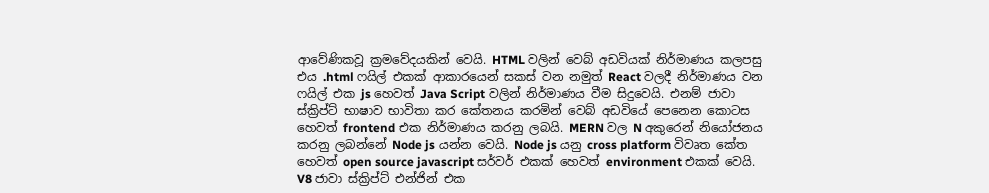ආවේණිකවූ ක්‍රමවේදයකින් වෙයි. HTML වලින් වෙබ් අඩවියක් නිර්මාණය කලපසු එය .html ෆයිල් එකක් ආකාරයෙන් සකස් වන නමුත් React වලදී නිර්මාණය වන ෆයිල් එක js හෙවත් Java Script වලින් නිර්මාණය වීම සිදුවෙයි. එනම් ජාවා ස්ක්‍රිප්ට් භාෂාව භාවිතා කර කේතනය කරමින් වෙබ් අඩවියේ පෙනෙන කොටස හෙවත් frontend එක නිර්මාණය කරනු ලබයි. MERN වල N අකුරෙන් නියෝජනය කරනු ලබන්නේ Node js යන්න වෙයි. Node js යනු cross platform විවෘත කේත හෙවත් open source javascript සර්වර් එකක් හෙවත් environment එකක් වෙයි. V8 ජාවා ස්ක්‍රිප්ට් එන්ජින් එක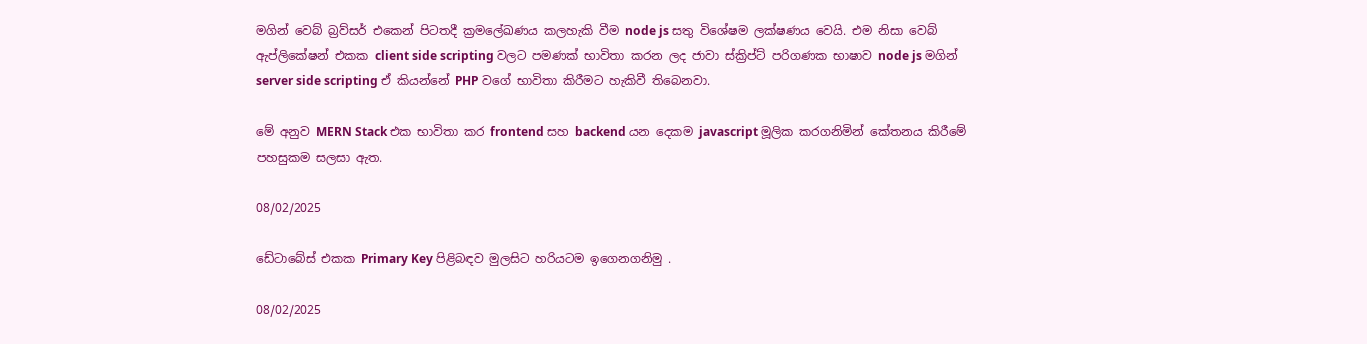මගින් වෙබ් බ්‍රව්සර් එකෙන් පිටතදී ක්‍රමලේඛණය කලහැකි වීම node js සතු විශේෂම ලක්ෂණය වෙයි. එම නිසා වෙබ් ඇප්ලිකේෂන් එකක client side scripting වලට පමණක් භාවිතා කරන ලද ජාවා ස්ක්‍රිප්ට් පරිගණක භාෂාව node js මගින් server side scripting ඒ කියන්නේ PHP වගේ භාවිතා කිරීමට හැකිවී තිබෙනවා.

මේ අනුව MERN Stack එක භාවිතා කර frontend සහ backend යන දෙකම javascript මූලික කරගනිමින් කේතනය කිරීමේ පහසුකම සලසා ඇත.

08/02/2025

ඩේටාබේස් එකක Primary Key පිළිබඳව මුලසිට හරියටම ඉගෙනගනිමු .

08/02/2025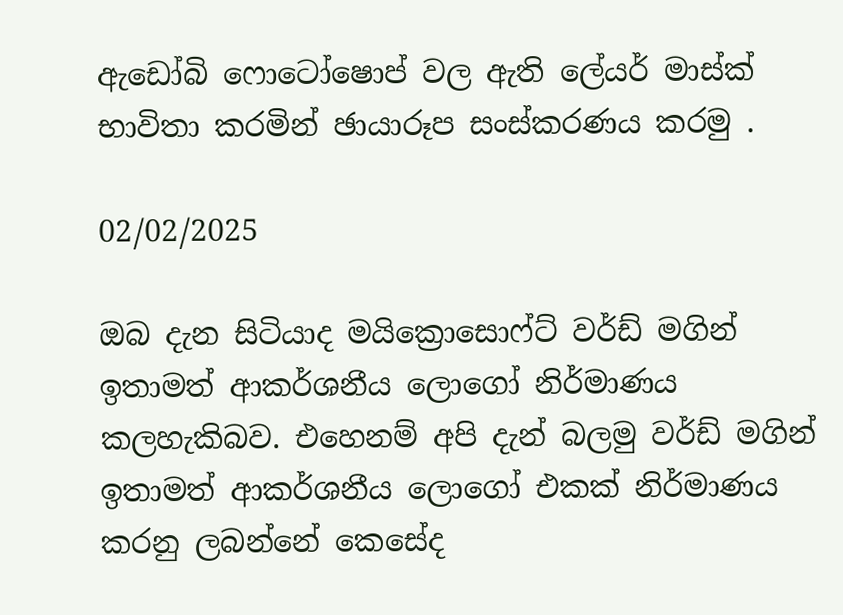ඇඩෝබි ෆොටෝෂොප් වල ඇති ලේයර් මාස්ක් භාවිතා කරමින් ඡායාරූප සංස්කරණය කරමු .

02/02/2025

ඔබ දැන සිටියාද මයික්‍රොසොෆ්ට් වර්ඩ් මගින් ඉතාමත් ආකර්ශනීය ලොගෝ නිර්මාණය කලහැකිබව. එහෙනම් අපි දැන් බලමු වර්ඩ් මගින් ඉතාමත් ආකර්ශනීය ලොගෝ එකක් නිර්මාණය කරනු ලබන්නේ කෙසේද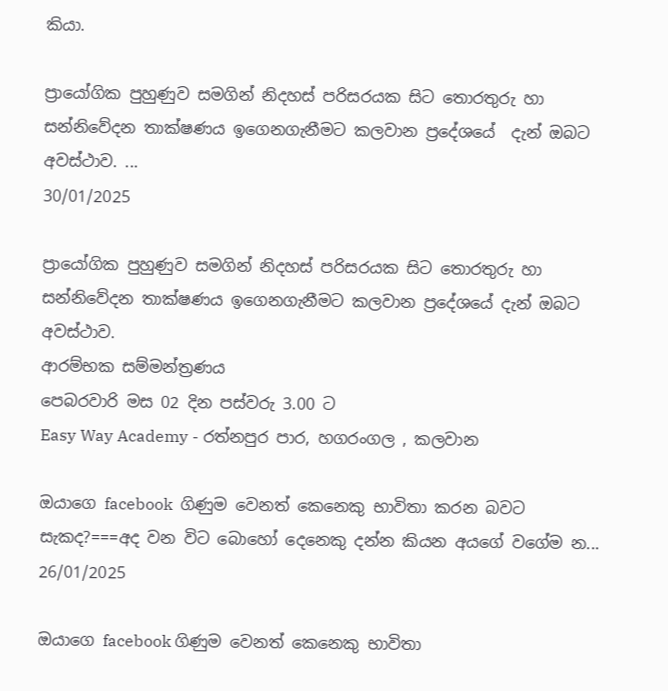කියා.

ප්‍රායෝගික පුහුණුව සමගින් නිදහස් පරිසරයක සිට තොරතුරු හා සන්නිවේදන තාක්ෂණය ඉගෙනගැනීමට කලවාන ප්‍රදේශයේ  දැන් ඔබට අවස්ථාව. ...
30/01/2025

ප්‍රායෝගික පුහුණුව සමගින් නිදහස් පරිසරයක සිට තොරතුරු හා සන්නිවේදන තාක්ෂණය ඉගෙනගැනීමට කලවාන ප්‍රදේශයේ දැන් ඔබට අවස්ථාව.
ආරම්භක සම්මන්ත්‍රණය
පෙබරවාරි මස 02 දින පස්වරු 3.00 ට
Easy Way Academy - රත්නපුර පාර, හගරංගල , කලවාන

ඔයාගෙ facebook  ගිණුම වෙනත් කෙනෙකු භාවිතා කරන බවට සැකද?===අද වන විට බොහෝ දෙනෙකු දන්න කියන අයගේ වගේම න...
26/01/2025

ඔයාගෙ facebook ගිණුම වෙනත් කෙනෙකු භාවිතා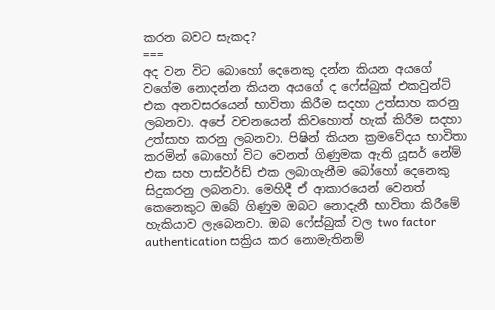කරන බවට සැකද?
===
අද වන විට බොහෝ දෙනෙකු දන්න කියන අයගේ වගේම නොදන්න කියන අයගේ ද ෆේස්බුක් එකවුන්ට් එක අනවසරයෙන් භාවිතා කිරීම සදහා උත්සාහ කරනු ලබනවා. අපේ වචනයෙන් කිවහොත් හැක් කිරීම සදහා උත්සාහ කරනු ලබනවා. පිෂින් කියන ක්‍රමවේදය භාවිතා කරමින් බොහෝ විට වෙනත් ගිණුමක ඇති යූසර් නේම් එක සහ පාස්වර්ඩ් එක ලබාගැනීම බෝහෝ දෙනෙකු සිදුකරනු ලබනවා. මෙහිදී ඒ ආකාරයෙන් වෙනත් කෙනෙකුට ඔබේ ගිණුම ඔබට නොදැනී භාවිතා කිරීමේ හැකියාව ලැබෙනවා. ඔබ ෆේස්බුක් වල two factor authentication සක්‍රිය කර නොමැතිනම්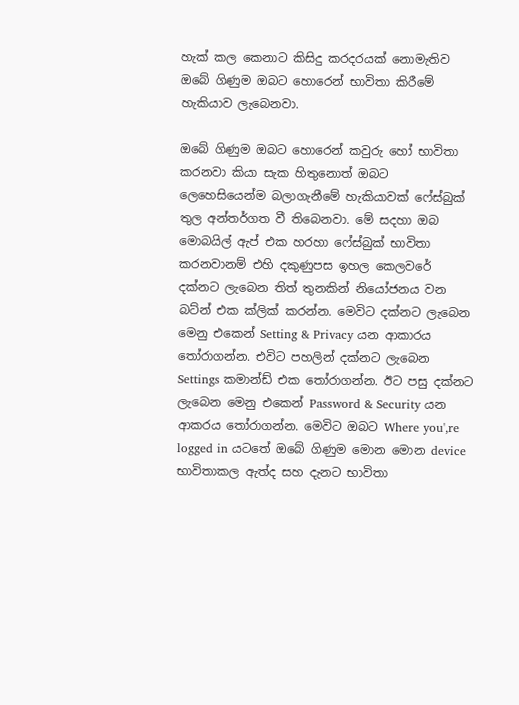හැක් කල කෙනාට කිසිදු කරදරයක් නොමැතිව ඔබේ ගිණුම ඔබට හොරෙන් භාවිතා කිරීමේ හැකියාව ලැබෙනවා.

ඔබේ ගිණුම ඔබට හොරෙන් කවුරු හෝ භාවිතා කරනවා කියා සැක හිතුනොත් ඔබට ලෙහෙසියෙන්ම බලාගැනීමේ හැකියාවක් ෆේස්බුක් තුල අන්තර්ගත වී තිබෙනවා. මේ සදහා ඔබ මොබයිල් ඇප් එක හරහා ෆේස්බුක් භාවිතා කරනවානම් එහි දකුණුපස ඉහල කෙලවරේ දක්නට ලැබෙන තිත් තුනකින් නියෝජනය වන බට්න් එක ක්ලික් කරන්න. මෙවිට දක්නට ලැබෙන මෙනු එකෙන් Setting & Privacy යන ආකාරය තෝරාගන්න. එවිට පහලින් දක්නට ලැබෙන Settings කමාන්ඩ් එක තෝරාගන්න. ඊට පසු දක්නට ලැබෙන මෙනු එකෙන් Password & Security යන ආකරය තෝරාගන්න. මෙවිට ඔබට Where you',re logged in යටතේ ඔබේ ගිණුම මොන මොන device භාවිතාකල ඇත්ද සහ දැනට භාවිතා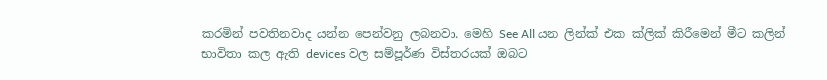කරමින් පවතිනවාද යන්න පෙන්වනු ලබනවා. මෙහි See All යන ලින්ක් එක ක්ලික් කිරීමෙන් මීට කලින් භාවිතා කල ඇති devices වල සම්පූර්ණ විස්තරයක් ඔබට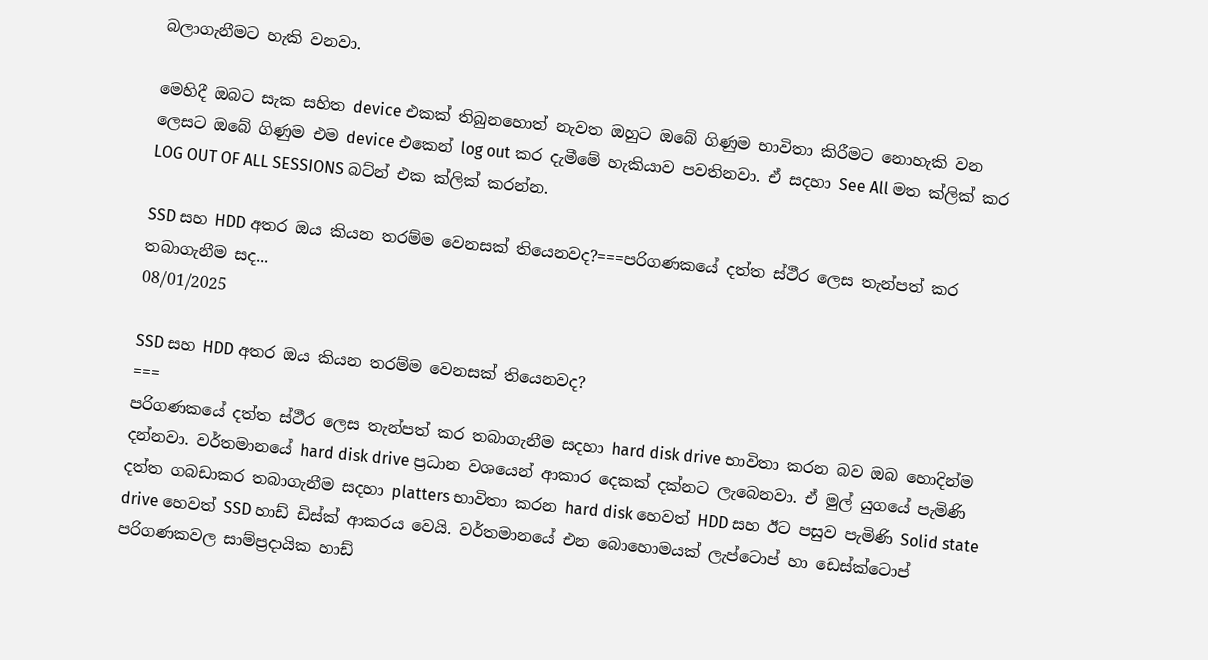බලාගැනීමට හැකි වනවා.

මෙහිදී ඔබට සැක සහිත device එකක් තිබුනහොත් නැවත ඔහුට ඔබේ ගිණුම භාවිතා කිරීමට නොහැකි වන ලෙසට ඔබේ ගිණුම එම device එකෙන් log out කර දැමීමේ හැකියාව පවතිනවා. ඒ සදහා See All මත ක්ලික් කර LOG OUT OF ALL SESSIONS බට්න් එක ක්ලික් කරන්න.

SSD සහ HDD අතර ඔය කියන තරම්ම වෙනසක් තියෙනවද?===පරිගණකයේ දත්ත ස්ථීර ලෙස තැන්පත් කර තබාගැනීම සද...
08/01/2025

SSD සහ HDD අතර ඔය කියන තරම්ම වෙනසක් තියෙනවද?
===
පරිගණකයේ දත්ත ස්ථීර ලෙස තැන්පත් කර තබාගැනීම සදහා hard disk drive භාවිතා කරන බව ඔබ හොදින්ම දන්නවා. වර්තමානයේ hard disk drive ප්‍රධාන වශයෙන් ආකාර දෙකක් දක්නට ලැබෙනවා. ඒ මුල් යුගයේ පැමිණි දත්ත ගබඩාකර තබාගැනීම සදහා platters භාවිතා කරන hard disk හෙවත් HDD සහ ඊට පසුව පැමිණි Solid state drive හෙවත් SSD හාඩ් ඩිස්ක් ආකරය වෙයි. වර්තමානයේ එන බොහොමයක් ලැප්ටොප් හා ඩෙස්ක්ටොප් පරිගණකවල සාම්ප්‍රදායික හාඩ්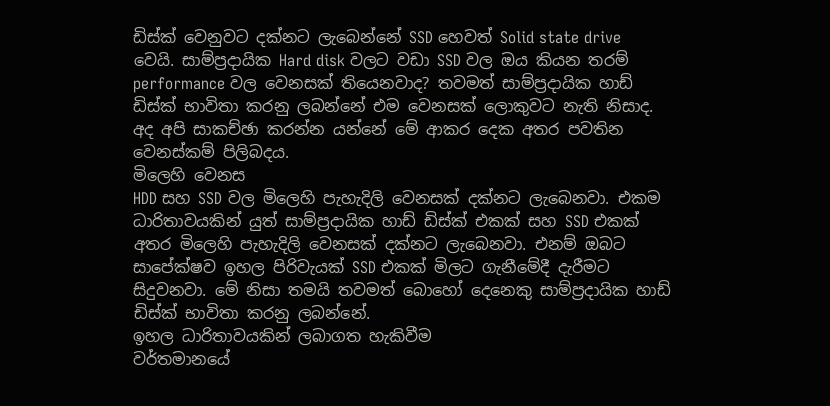ඩිස්ක් වෙනුවට දක්නට ලැබෙන්නේ SSD හෙවත් Solid state drive වෙයි. සාම්ප්‍රදායික Hard disk වලට වඩා SSD වල ඔය කියන තරම් performance වල වෙනසක් තියෙනවාද? තවමත් සාම්ප්‍රදායික හාඩ් ඩිස්ක් භාවිතා කරනු ලබන්නේ එම වෙනසක් ලොකුවට නැති නිසාද. අද අපි සාකච්ඡා කරන්න යන්නේ මේ ආකර දෙක අතර පවතින වෙනස්කම් පිලිබදය.
මිලෙහි වෙනස
HDD සහ SSD වල මිලෙහි පැහැදිලි වෙනසක් දක්නට ලැබෙනවා. එකම ධාරිතාවයකින් යුත් සාම්ප්‍රදායික හාඩ් ඩිස්ක් එකක් සහ SSD එකක් අතර මිලෙහි පැහැදිලි වෙනසක් දක්නට ලැබෙනවා. එනම් ඔබට සාපේක්ෂව ඉහල පිරිවැයක් SSD එකක් මිලට ගැනීමේදී දැරීමට සිදුවනවා. මේ නිසා තමයි තවමත් බොහෝ දෙනෙකු සාම්ප්‍රදායික හාඩ් ඩිස්ක් භාවිතා කරනු ලබන්නේ.
ඉහල ධාරිතාවයකින් ලබාගත හැකිවීම
වර්තමානයේ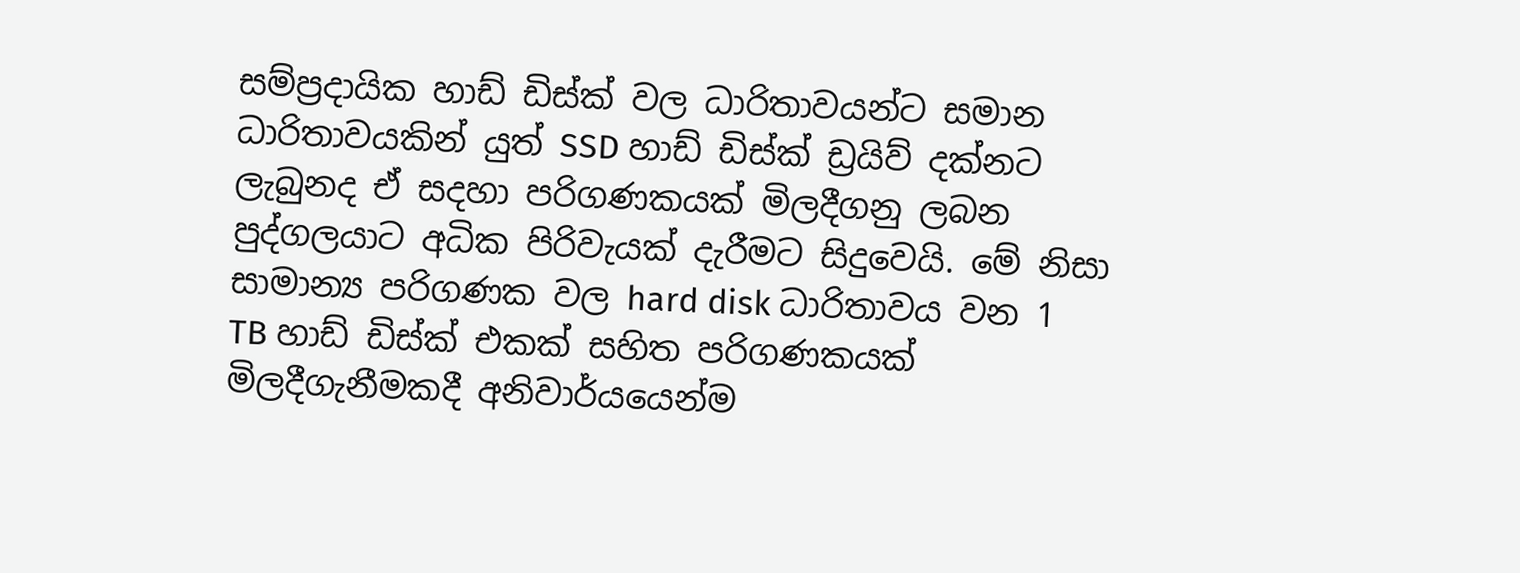සම්ප්‍රදායික හාඩ් ඩිස්ක් වල ධාරිතාවයන්ට සමාන ධාරිතාවයකින් යුත් SSD හාඩ් ඩිස්ක් ඩ්‍රයිව් දක්නට ලැබුනද ඒ සදහා පරිගණකයක් මිලදීගනු ලබන පුද්ගලයාට අධික පිරිවැයක් දැරීමට සිදුවෙයි. මේ නිසා සාමාන්‍ය පරිගණක වල hard disk ධාරිතාවය වන 1 TB හාඩ් ඩිස්ක් එකක් සහිත පරිගණකයක් මිලදීගැනීමකදී අනිවාර්යයෙන්ම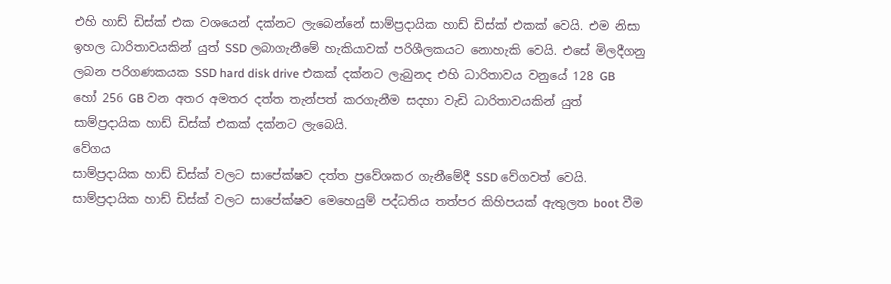එහි හාඩ් ඩිස්ක් එක වශයෙන් දක්නට ලැබෙන්නේ සාම්ප්‍රදායික හාඩ් ඩිස්ක් එකක් වෙයි. එම නිසා ඉහල ධාරිතාවයකින් යුත් SSD ලබාගැනීමේ හැකියාවක් පරිශීලකයට නොහැකි වෙයි. එසේ මිලදීගනු ලබන පරිගණකයක SSD hard disk drive එකක් දක්නට ලැබුනද එහි ධාරිතාවය වනුයේ 128 GB හෝ 256 GB වන අතර අමතර දත්ත තැන්පත් කරගැනීම සදහා වැඩි ධාරිතාවයකින් යුත් සාම්ප්‍රදායික හාඩ් ඩිස්ක් එකක් දක්නට ලැබෙයි.
වේගය
සාම්ප්‍රදායික හාඩ් ඩිස්ක් වලට සාපේක්ෂව දත්ත ප්‍රවේශකර ගැනීමේදී SSD වේගවත් වෙයි. සාම්ප්‍රදායික හාඩ් ඩිස්ක් වලට සාපේක්ෂව මෙහෙයුම් පද්ධතිය තත්පර කිහිපයක් ඇතුලත boot වීම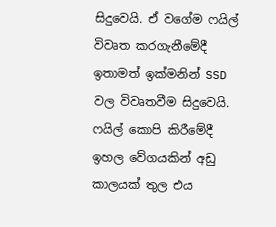සිදුවෙයි. ඒ වගේම ෆයිල් විවෘත කරගැනීමේදී ඉතාමත් ඉක්මනින් SSD වල විවෘතවීම සිදුවෙයි. ෆයිල් කොපි කිරීමේදී ඉහල වේගයකින් අඩු කාලයක් තුල එය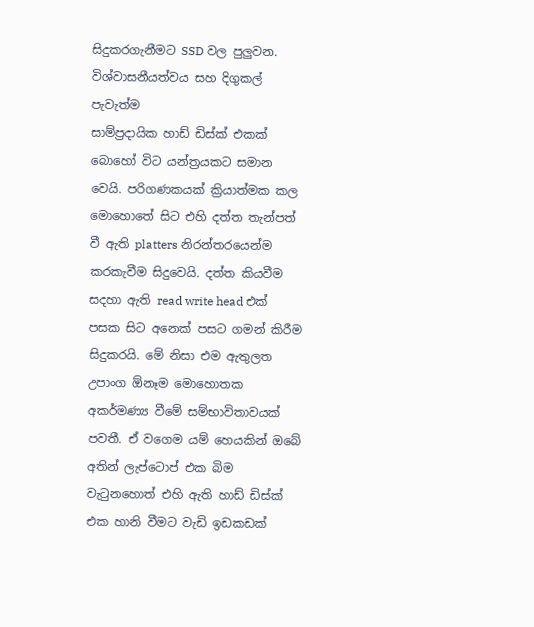සිදුකරගැනීමට SSD වල පුලුවන.
විශ්වාසනීයත්වය සහ දිගුකල් පැවැත්ම
සාම්ප්‍රදායික හාඩ් ඩිස්ක් එකක් බොහෝ විට යන්ත්‍රයකට සමාන වෙයි. පරිගණකයක් ක්‍රියාත්මක කල මොහොතේ සිට එහි දත්ත තැන්පත් වී ඇති platters නිරන්තරයෙන්ම කරකැවීම සිදුවෙයි. දත්ත කියවීම සදහා ඇති read write head එක් පසක සිට අනෙක් පසට ගමන් කිරීම සිදුකරයි. මේ නිසා එම ඇතුලත උපාංග ඕනෑම මොහොතක අකර්මණ්‍ය වීමේ සම්භාවිතාවයක් පවතී. ඒ වගෙම යම් හෙයකින් ඔබේ අතින් ලැප්ටොප් එක බිම වැටුනහොත් එහි ඇති හාඩ් ඩිස්ක් එක හානි වීමට වැඩි ඉඩකඩක්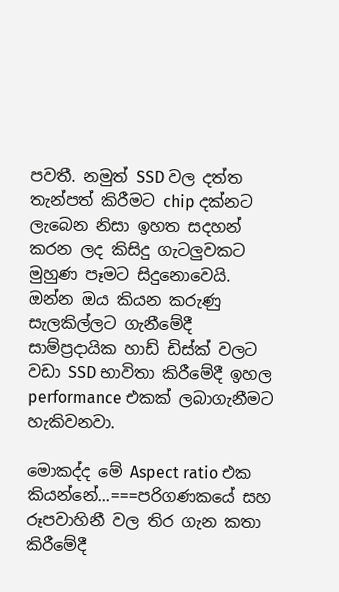පවතී. නමුත් SSD වල දත්ත තැන්පත් කිරීමට chip දක්නට ලැබෙන නිසා ඉහත සදහන් කරන ලද කිසිදු ගැටලුවකට මුහුණ පෑමට සිදුනොවෙයි.
ඔන්න ඔය කියන කරුණු සැලකිල්ලට ගැනීමේදී සාම්ප්‍රදායික හාඩ් ඩිස්ක් වලට වඩා SSD භාවිතා කිරීමේදී ඉහල performance එකක් ලබාගැනීමට හැකිවනවා.

මොකද්ද මේ Aspect ratio එක කියන්නේ...===පරිගණකයේ සහ රූපවාහිනී වල තිර ගැන කතා කිරීමේදී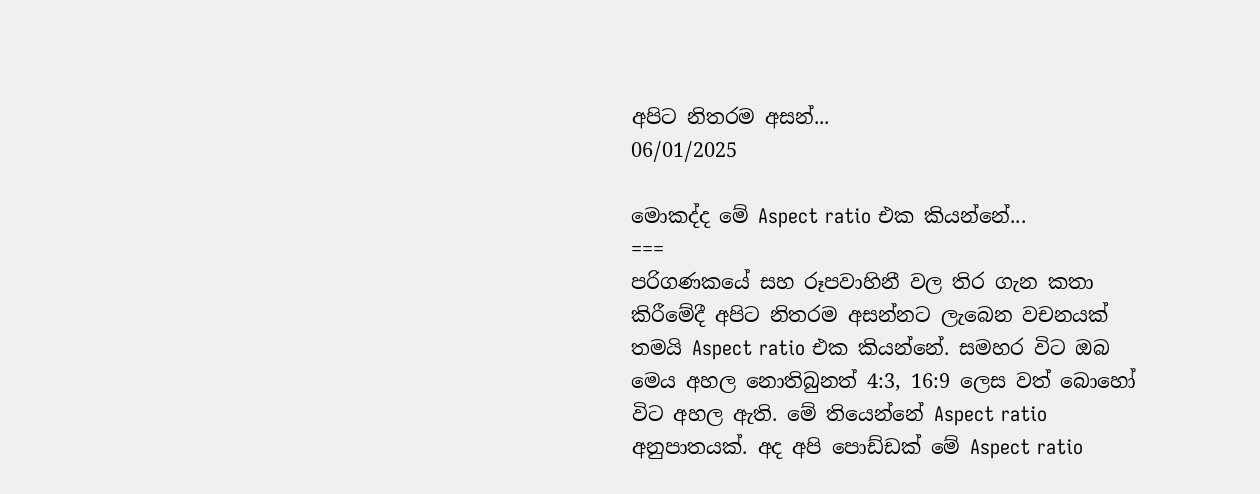අපිට නිතරම අසන්...
06/01/2025

මොකද්ද මේ Aspect ratio එක කියන්නේ...
===
පරිගණකයේ සහ රූපවාහිනී වල තිර ගැන කතා කිරීමේදී අපිට නිතරම අසන්නට ලැබෙන වචනයක් තමයි Aspect ratio එක කියන්නේ. සමහර විට ඔබ මෙය අහල නොතිබුනත් 4:3, 16:9 ලෙස වත් බොහෝ විට අහල ඇති. මේ තියෙන්නේ Aspect ratio අනුපාතයක්. අද අපි පොඩ්ඩක් මේ Aspect ratio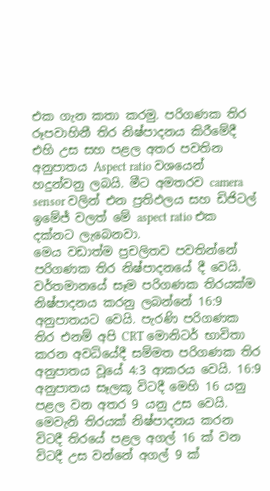එක ගැන කතා කරමු. පරිගණක තිර රූපවාහිනී තිර නිෂ්පාදනය කිරීමේදී එහි උස සහ පළල අතර පවතින අනුපාතය Aspect ratio වශයෙන් හදුන්වනු ලබයි. මීට අමතරව camera sensor වලින් එන ප්‍රතිඵලය සහ ඩිජිටල් ඉමේජ් වලත් මේ aspect ratio එක දක්නට ලැබෙනවා.
මෙය වඩාත්ම ප්‍රචලිතව පවතින්නේ පරිගණක තිර නිෂ්පාදනයේ දී වෙයි. වර්තමානයේ සෑම පරිගණක තිරයක්ම නිෂ්පාදනය කරනු ලබන්නේ 16:9 අනුපාතයට වෙයි. පැරණි පරිගණක තිර එනම් අපි CRT මොනිටර් භාවිතා කරන අවධියේදී සම්මත පරිගණක තිර අනුපාතය වූයේ 4:3 ආකරය වෙයි. 16:9 අනුපාතය සෑලකූ විටදී මෙහි 16 යනු පළල වන අතර 9 යනු උස වෙයි. මෙවැනි තිරයක් නිෂ්පාදනය කරන විටදී තිරයේ පළල අගල් 16 ක් වන විටදී උස වන්නේ අගල් 9 ක්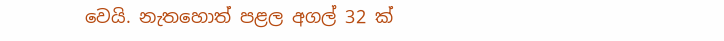වෙයි. නැතහොත් පළල අගල් 32 ක්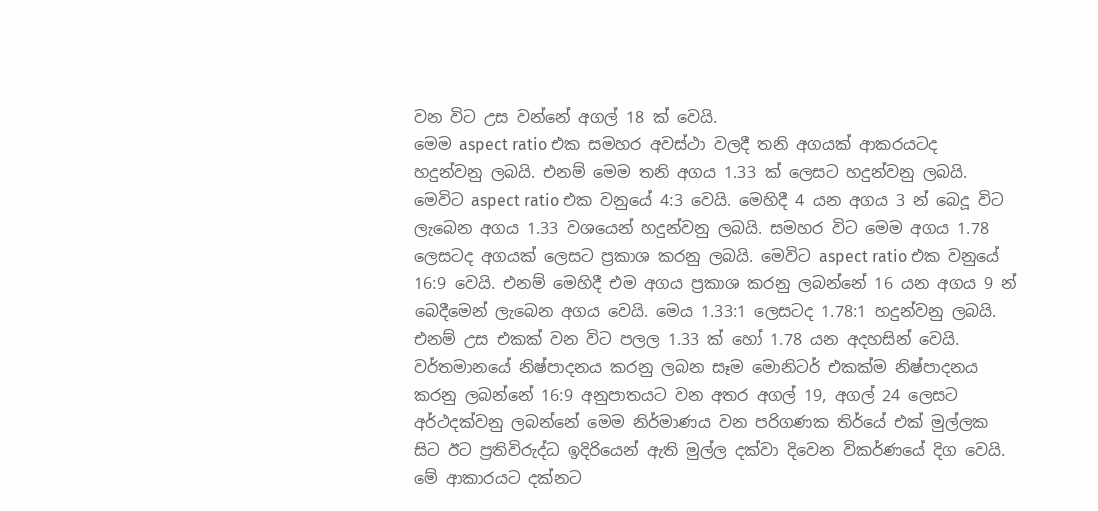වන විට උස වන්නේ අගල් 18 ක් වෙයි.
මෙම aspect ratio එක සමහර අවස්ථා වලදී තනි අගයක් ආකරයටද හදුන්වනු ලබයි. එනම් මෙම තනි අගය 1.33 ක් ලෙසට හදුන්වනු ලබයි. මෙවිට aspect ratio එක වනුයේ 4:3 වෙයි. මෙහිදී 4 යන අගය 3 න් බෙදූ විට ලැබෙන අගය 1.33 වශයෙන් හදුන්වනු ලබයි. සමහර විට මෙම අගය 1.78 ලෙසටද අගයක් ලෙසට ප්‍රකාශ කරනු ලබයි. මෙවිට aspect ratio එක වනුයේ 16:9 වෙයි. එනම් මෙහිදී එම අගය ප්‍රකාශ කරනු ලබන්නේ 16 යන අගය 9 න් බෙදීමෙන් ලැබෙන අගය වෙයි. මෙය 1.33:1 ලෙසටද 1.78:1 හදුන්වනු ලබයි. එනම් උස එකක් වන විට පලල 1.33 ක් හෝ 1.78 යන අදහසින් වෙයි. වර්තමානයේ නිෂ්පාදනය කරනු ලබන සෑම මොනිටර් එකක්ම නිෂ්පාදනය කරනු ලබන්නේ 16:9 අනුපාතයට වන අතර අගල් 19, අගල් 24 ලෙසට අර්ථදක්වනු ලබන්නේ මෙම නිර්මාණය වන පරිගණක තිර්යේ එක් මුල්ලක සිට ඊට ප්‍රතිවිරුද්ධ ඉදිරියෙන් ඇති මුල්ල දක්වා දිවෙන විකර්ණයේ දිග වෙයි.
මේ ආකාරයට දක්නට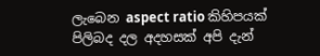ලැබෙන aspect ratio කිහිපයක් පිලිබද දල අදහසක් අපි දැන්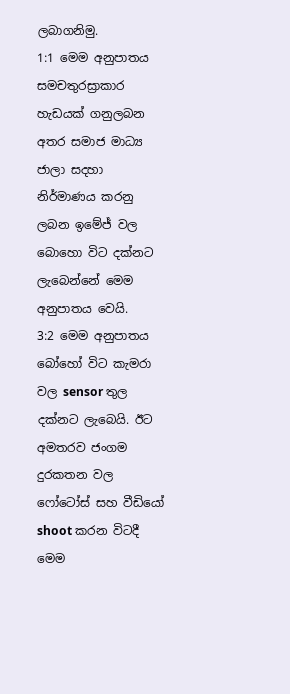ලබාගනිමු.
1:1 මෙම අනුපාතය සමචතුරස්‍රාකාර හැඩයක් ගනුලබන අතර සමාජ මාධ්‍ය ජාලා සදහා නිර්මාණය කරනු ලබන ඉමේජ් වල බොහො විට දක්නට ලැබෙන්නේ මෙම අනුපාතය වෙයි.
3:2 මෙම අනුපාතය බෝහෝ විට කැමරා වල sensor තුල දක්නට ලැබෙයි. ඊට අමතරව ජංගම දුරකතන වල ෆෝටෝස් සහ වීඩියෝ shoot කරන විටදී මෙම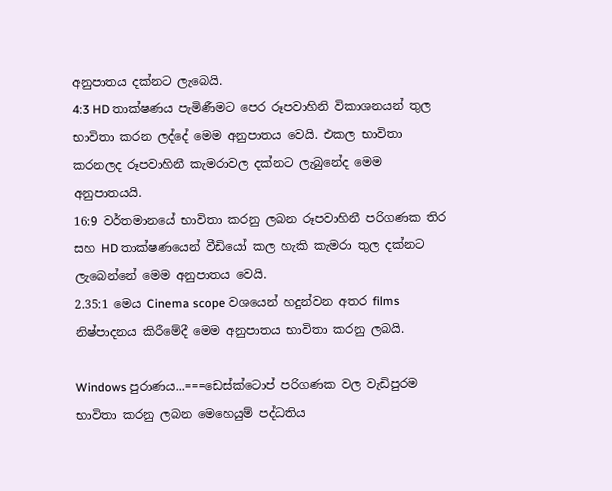අනුපාතය දක්නට ලැබෙයි.
4:3 HD තාක්ෂණය පැමිණීමට පෙර රූපවාහිනි විකාශනයන් තුල භාවිතා කරන ලද්දේ මෙම අනුපාතය වෙයි. එකල භාවිතා කරනලද රූපවාහිනී කැමරාවල දක්නට ලැබුනේද මෙම අනුපාතයයි.
16:9 වර්තමානයේ භාවිතා කරනු ලබන රූපවාහිනී පරිගණක තිර සහ HD තාක්ෂණයෙන් වීඩියෝ කල හැකි කැමරා තුල දක්නට ලැබෙන්නේ මෙම අනුපාතය වෙයි.
2.35:1 මෙය Cinema scope වශයෙන් හදුන්වන අතර films නිෂ්පාදනය කිරීමේදී මෙම අනුපාතය භාවිතා කරනු ලබයි.

Windows පුරාණය...===ඩෙස්ක්ටොප් පරිගණක වල වැඩිපුරම භාවිතා කරනු ලබන මෙහෙයුම් පද්ධතිය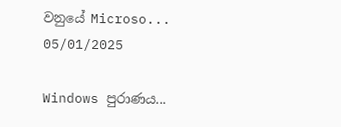වනුයේ Microso...
05/01/2025

Windows පුරාණය...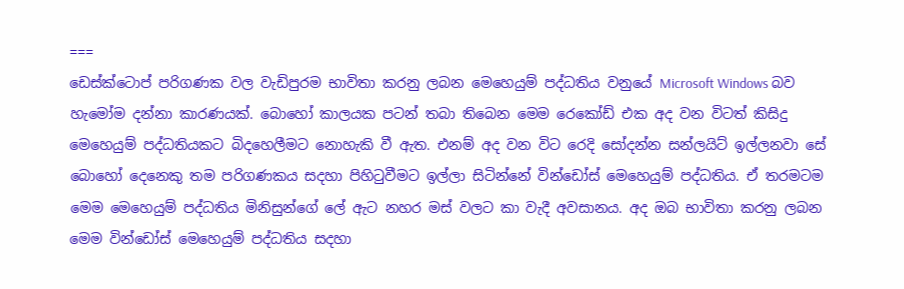===
ඩෙස්ක්ටොප් පරිගණක වල වැඩිපුරම භාවිතා කරනු ලබන මෙහෙයුම් පද්ධතිය වනුයේ Microsoft Windows බව හැමෝම දන්නා කාරණයක්. බොහෝ කාලයක පටන් තබා තිබෙන මෙම රෙකෝඩ් එක අද වන විටත් කිසිදු මෙහෙයුම් පද්ධතියකට බිදහෙලීමට නොහැකි වී ඇත. එනම් අද වන විට රෙදි සෝදන්න සන්ලයිට් ඉල්ලනවා සේ බොහෝ දෙනෙකු තම පරිගණකය සදහා පිහිටුවීමට ඉල්ලා සිටින්නේ වින්ඩෝස් මෙහෙයුම් පද්ධතිය. ඒ තරමටම මෙම මෙහෙයුම් පද්ධතිය මිනිසුන්ගේ ලේ ඇට නහර මස් වලට කා වැදී අවසානය. අද ඔබ භාවිතා කරනු ලබන මෙම වින්ඩෝස් මෙහෙයුම් පද්ධතිය සදහා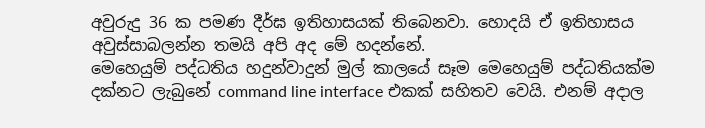අවුරුදු 36 ක පමණ දීර්ඝ ඉතිහාසයක් තිබෙනවා. හොදයි ඒ ඉතිහාසය අවුස්සාබලන්න තමයි අපි අද මේ හදන්නේ.
මෙහෙයුම් පද්ධතිය හදුන්වාදුන් මුල් කාලයේ සෑම මෙහෙයුම් පද්ධතියක්ම දක්නට ලැබුනේ command line interface එකක් සහිතව වෙයි. එනම් අදාල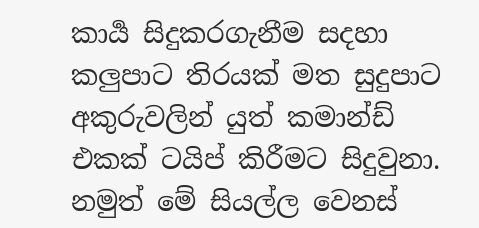කාර්‍ය සිදුකරගැනීම සදහා කලුපාට තිරයක් මත සුදුපාට අකුරුවලින් යුත් කමාන්ඩ් එකක් ටයිප් කිරීමට සිදුවුනා. නමුත් මේ සියල්ල වෙනස්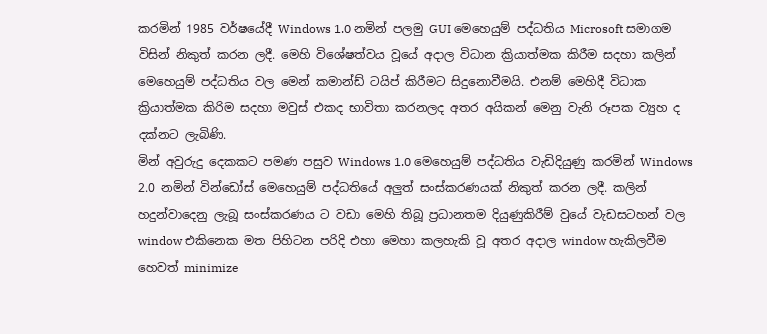කරමින් 1985 වර්ෂයේදී Windows 1.0 නමින් පලමු GUI මෙහෙයුම් පද්ධතිය Microsoft සමාගම විසින් නිකුත් කරන ලදී. මෙහි විශේෂත්වය වූයේ අදාල විධාන ක්‍රියාත්මක කිරීම සදහා කලින් මෙහෙයුම් පද්ධතිය වල මෙන් කමාන්ඩ් ටයිප් කිරීමට සිදුනොවීමයි. එනම් මෙහිදී විධාක ක්‍රියාත්මක කිරිම සදහා මවුස් එකද භාවිතා කරනලද අතර අයිකන් මෙනු වැනි රූපක ව්‍යුහ ද දක්නට ලැබිණි.
මින් අවුරුදු දෙකකට පමණ පසුව Windows 1.0 මෙහෙයුම් පද්ධතිය වැඩිදියුණු කරමින් Windows 2.0 නමින් වින්ඩෝස් මෙහෙයුම් පද්ධතියේ අලුත් සංස්කරණයක් නිකුත් කරන ලදී. කලින් හදුන්වාදෙනු ලැබූ සංස්කරණය ට වඩා මෙහි තිබූ ප්‍රධානතම දියුණුකිරීම් වුයේ වැඩසටහන් වල window එකිනෙක මත පිහිටන පරිදි එහා මෙහා කලහැකි වූ අතර අදාල window හැකිලවීම හෙවත් minimize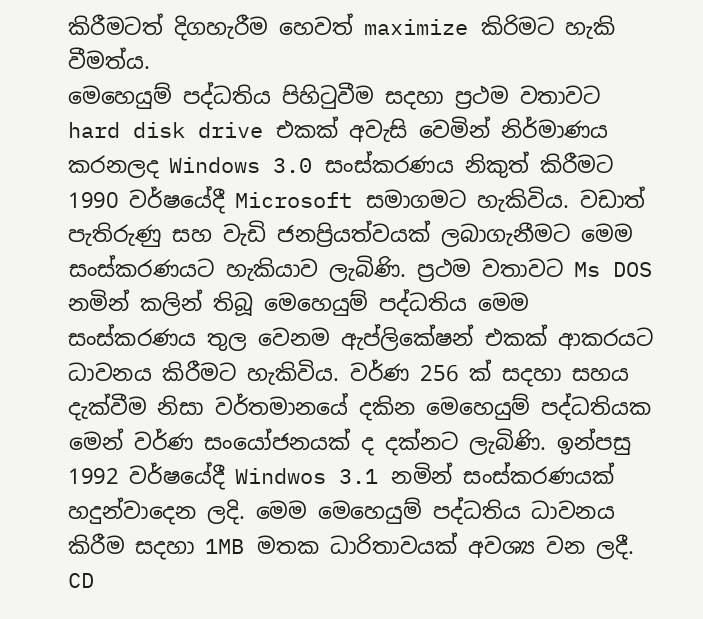කිරීමටත් දිගහැරීම හෙවත් maximize කිරිමට හැකි වීමත්ය.
මෙහෙයුම් පද්ධතිය පිහිටුවීම සදහා ප්‍රථම වතාවට hard disk drive එකක් අවැසි වෙමින් නිර්මාණය කරනලද Windows 3.0 සංස්කරණය නිකුත් කිරීමට 1990 වර්ෂයේදී Microsoft සමාගමට හැකිවිය. වඩාත් පැතිරුණු සහ වැඩි ජනප්‍රියත්වයක් ලබාගැනීමට මෙම සංස්කරණයට හැකියාව ලැබිණි. ප්‍රථම වතාවට Ms DOS නමින් කලින් තිබූ මෙහෙයුම් පද්ධතිය මෙම සංස්කරණය තුල වෙනම ඇප්ලිකේෂන් එකක් ආකරයට ධාවනය කිරීමට හැකිවිය. වර්ණ 256 ක් සදහා සහය දැක්වීම නිසා වර්තමානයේ දකින මෙහෙයුම් පද්ධතියක මෙන් වර්ණ සංයෝජනයක් ද දක්නට ලැබිණි. ඉන්පසු 1992 වර්ෂයේදී Windwos 3.1 නමින් සංස්කරණයක් හදුන්වාදෙන ලදි. මෙම මෙහෙයුම් පද්ධතිය ධාවනය කිරීම සදහා 1MB මතක ධාරිතාවයක් අවශ්‍ය වන ලදී. CD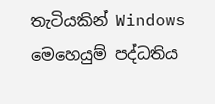තැටියකින් Windows මෙහෙයුම් පද්ධතිය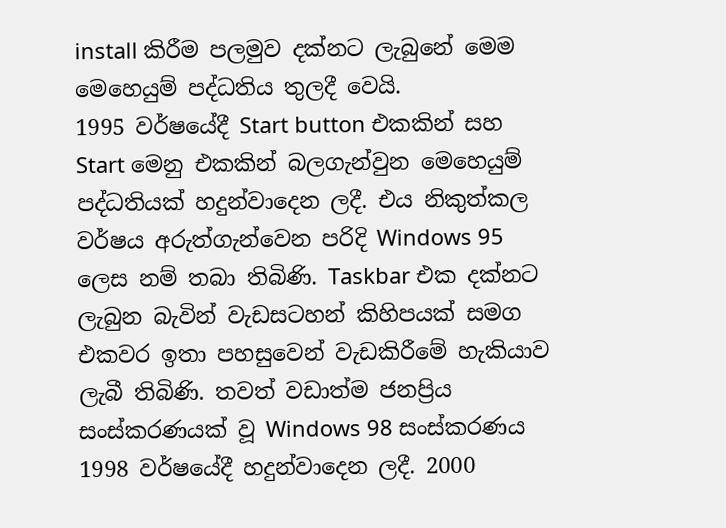install කිරීම පලමුව දක්නට ලැබුනේ මෙම මෙහෙයුම් පද්ධතිය තුලදී වෙයි.
1995 වර්ෂයේදී Start button එකකින් සහ Start මෙනු එකකින් බලගැන්වුන මෙහෙයුම් පද්ධතියක් හදුන්වාදෙන ලදී. එය නිකුත්කල වර්ෂය අරුත්ගැන්වෙන පරිදි Windows 95 ලෙස නම් තබා තිබිණි. Taskbar එක දක්නට ලැබුන බැවින් වැඩසටහන් කිහිපයක් සමග එකවර ඉතා පහසුවෙන් වැඩකිරීමේ හැකියාව ලැබී තිබිණි. තවත් වඩාත්ම ජනප්‍රිය සංස්කරණයක් වූ Windows 98 සංස්කරණය 1998 වර්ෂයේදී හදුන්වාදෙන ලදී. 2000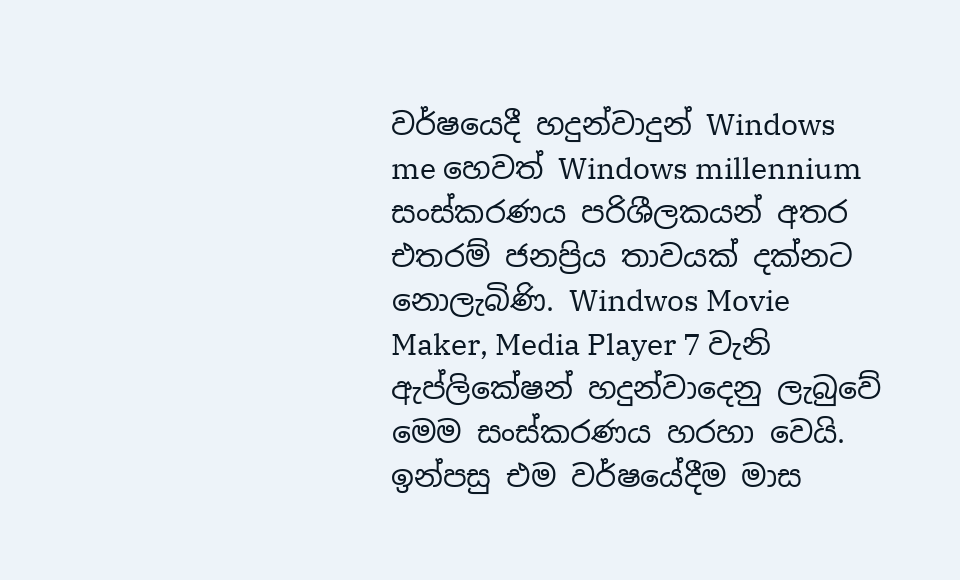වර්ෂයෙදී හදුන්වාදුන් Windows me හෙවත් Windows millennium සංස්කරණය පරිශීලකයන් අතර එතරම් ජනප්‍රිය තාවයක් දක්නට නොලැබිණි. Windwos Movie Maker, Media Player 7 වැනි ඇප්ලිකේෂන් හදුන්වාදෙනු ලැබුවේ මෙම සංස්කරණය හරහා වෙයි.
ඉන්පසු එම වර්ෂයේදීම මාස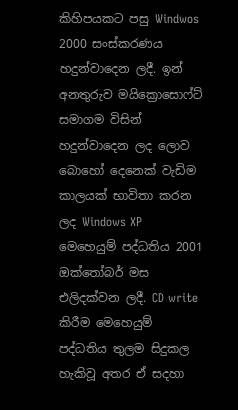කිහිපයකට පසු Windwos 2000 සංස්කරණය හදුන්වාදෙන ලදී. ඉන් අනතුරුව මයික්‍රොසොෆ්ට් සමාගම විසින් හදුන්වාදෙන ලද ලොව බොහෝ දෙනෙක් වැඩිම කාලයක් භාවිතා කරන ලද Windows XP මෙහෙයුම් පද්ධතිය 2001 ඔක්තෝබර් මස එලිදක්වන ලදී. CD write කිරීම මෙහෙයුම් පද්ධතිය තුලම සිදුකල හැකිවූ අතර ඒ සදහා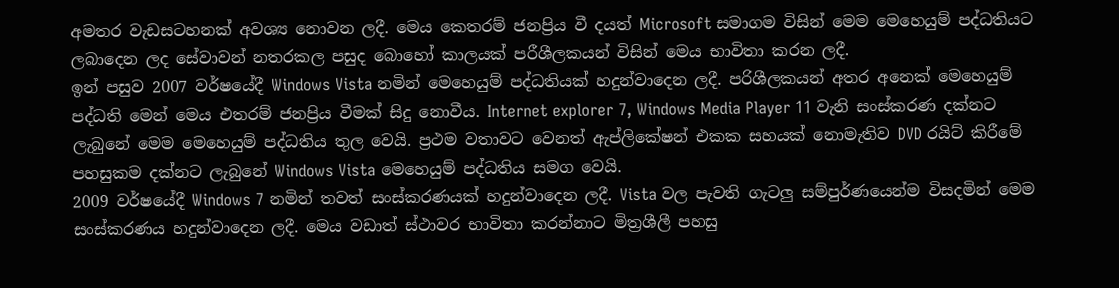අමතර වැඩසටහනක් අවශ්‍ය නොවන ලදී. මෙය කෙතරම් ජනප්‍රිය වී දයත් Microsoft සමාගම විසින් මෙම මෙහෙයුම් පද්ධතියට ලබාදෙන ලද සේවාවන් නතරකල පසුද බොහෝ කාලයක් පරීශීලකයන් විසින් මෙය භාවිතා කරන ලදී.
ඉන් පසුව 2007 වර්ෂයේදී Windows Vista නමින් මෙහෙයුම් පද්ධතියක් හදුන්වාදෙන ලදී. පරිශීලකයන් අතර අනෙක් මෙහෙයුම් පද්ධති මෙන් මෙය එතරම් ජනප්‍රිය වීමක් සිදු නොවීය. Internet explorer 7, Windows Media Player 11 වැනි සංස්කරණ දක්නට ලැබුනේ මෙම මෙහෙයුම් පද්ධතිය තුල වෙයි. ප්‍රථම වතාවට වෙනත් ඇප්ලිකේෂන් එකක සහයක් නොමැතිව DVD රයිට් කිරීමේ පහසුකම දක්නට ලැබුනේ Windows Vista මෙහෙයුම් පද්ධතිය සමග වෙයි.
2009 වර්ෂයේදී Windows 7 නමින් තවත් සංස්කරණයක් හදුන්වාදෙන ලදී. Vista වල පැවති ගැටලු සම්පුර්ණයෙන්ම විසදමින් මෙම සංස්කරණය හදුන්වාදෙන ලදී. මෙය වඩාත් ස්ථාවර භාවිතා කරන්නාට මිත්‍රශීලී පහසු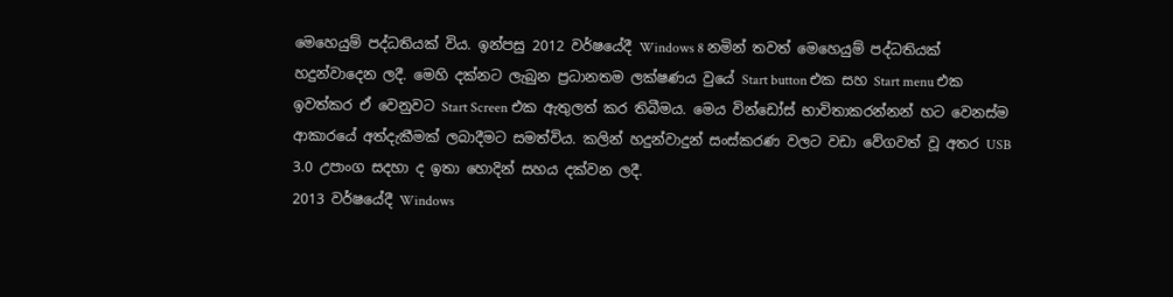මෙහෙයුම් පද්ධතියක් විය. ඉන්පසු 2012 වර්ෂයේදී Windows 8 නමින් තවත් මෙහෙයුම් පද්ධතියක් හදුන්වාදෙන ලදී. මෙහි දක්නට ලැබුන ප්‍රධානතම ලක්ෂණය වුයේ Start button එක සහ Start menu එක ඉවත්කර ඒ වෙනුවට Start Screen එක ඇතුලත් කර තිබීමය. මෙය වින්ඩෝස් භාවිතාකරන්නන් හට වෙනස්ම ආකාරයේ අත්දැකීමක් ලබාදීමට සමත්විය. කලින් හදුන්වාදුන් සංස්කරණ වලට වඩා වේගවත් වූ අතර USB 3.0 උපාංග සදහා ද ඉතා හොදින් සහය දක්වන ලදී.
2013 වර්ෂයේදී Windows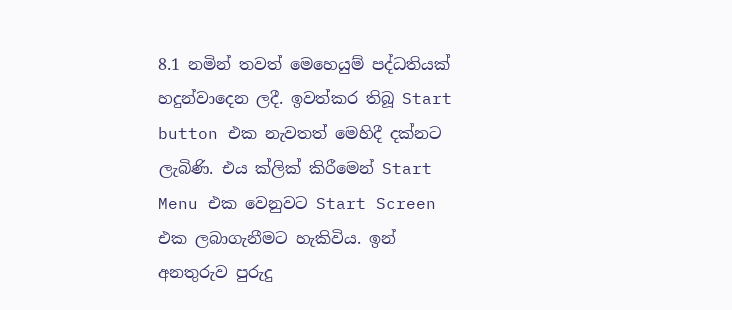8.1 නමින් තවත් මෙහෙයුම් පද්ධතියක් හදුන්වාදෙන ලදී. ඉවත්කර තිබූ Start button එක නැවතත් මෙහිදී දක්නට ලැබිණි. එය ක්ලික් කිරීමෙන් Start Menu එක වෙනුවට Start Screen එක ලබාගැනීමට හැකිවිය. ඉන් අනතුරුව පුරුදු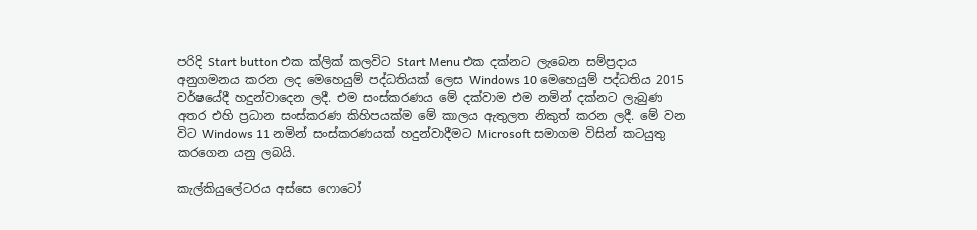පරිදි Start button එක ක්ලික් කලවිට Start Menu එක දක්නට ලැබෙන සම්ප්‍රදාය අනුගමනය කරන ලද මෙහෙයුම් පද්ධතියක් ලෙස Windows 10 මෙහෙයුම් පද්ධතිය 2015 වර්ෂයේදී හදුන්වාදෙන ලදී. එම සංස්කරණය මේ දක්වාම එම නමින් දක්නට ලැබුණ අතර එහි ප්‍රධාන සංස්කරණ කිහිපයක්ම මේ කාලය ඇතුලත නිකුත් කරන ලදී. මේ වන විට Windows 11 නමින් සංස්කරණයක් හදුන්වාදීමට Microsoft සමාගම විසින් කටයුතු කරගෙන යනු ලබයි.

කැල්කියුලේටරය අස්සෙ ෆොටෝ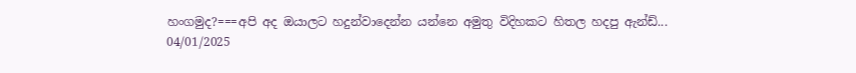හංගමුද?===අපි අද ඔයාලට හදුන්වාදෙන්න යන්නෙ අමුතු විදිහකට හිතල හදපු ඇන්ඩ්...
04/01/2025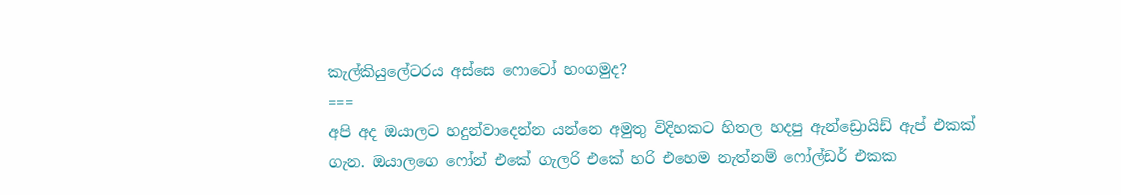කැල්කියුලේටරය අස්සෙ ෆොටෝ හංගමුද?
===
අපි අද ඔයාලට හදුන්වාදෙන්න යන්නෙ අමුතු විදිහකට හිතල හදපු ඇන්ඩ්‍රොයිඩ් ඇප් එකක් ගැන. ඔයාලගෙ ෆෝන් එකේ ගැලරි එකේ හරි එහෙම නැත්නම් ෆෝල්ඩර් එකක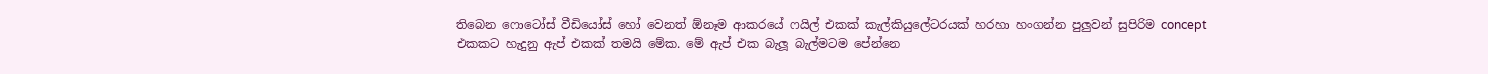තිබෙන ෆොටෝස් වීඩියෝස් හෝ වෙනත් ඕනෑම ආකරයේ ෆයිල් එකක් කැල්කියුලේටරයක් හරහා හංගන්න පුලුවන් සුපිරිම concept එකකට හැදුනු ඇප් එකක් තමයි මේක. මේ ඇප් එක බැලූ බැල්මටම පේන්නෙ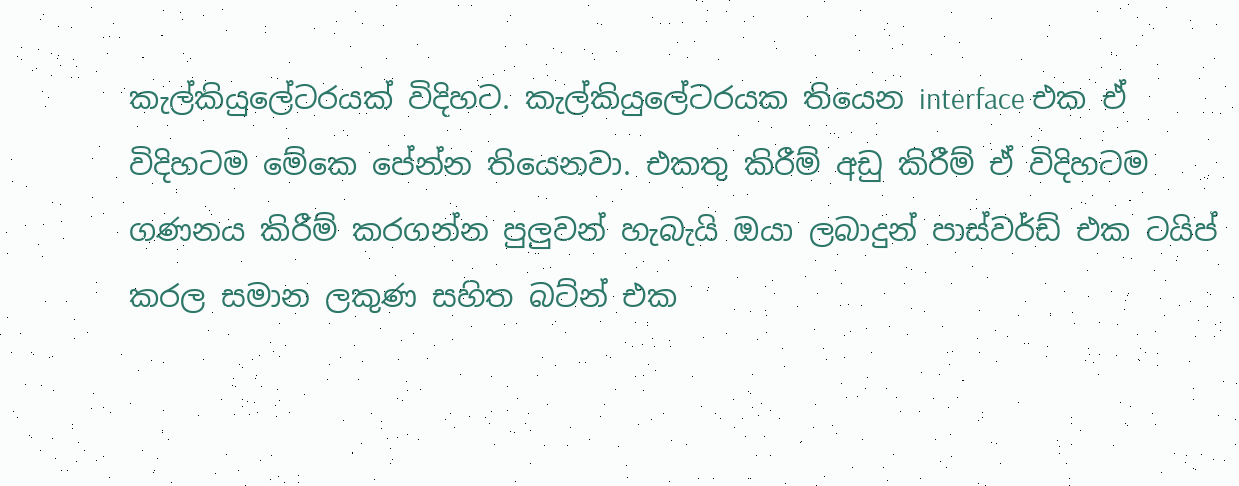කැල්කියුලේටරයක් විදිහට. කැල්කියුලේටරයක තියෙන interface එක ඒ විදිහටම මේකෙ පේන්න තියෙනවා. එකතු කිරීම් අඩු කිරීම් ඒ විදිහටම ගණනය කිරීම් කරගන්න පුලුවන් හැබැයි ඔයා ලබාදුන් පාස්වර්ඩ් එක ටයිප් කරල සමාන ලකුණ සහිත බට්න් එක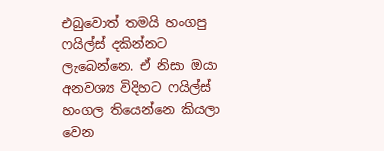එබුවොත් තමයි හංගපු ෆයිල්ස් දකින්නට ලැබෙන්නෙ. ඒ නිසා ඔයා අනවශ්‍ය විදිහට ෆයිල්ස් හංගල තියෙන්නෙ කියලා වෙන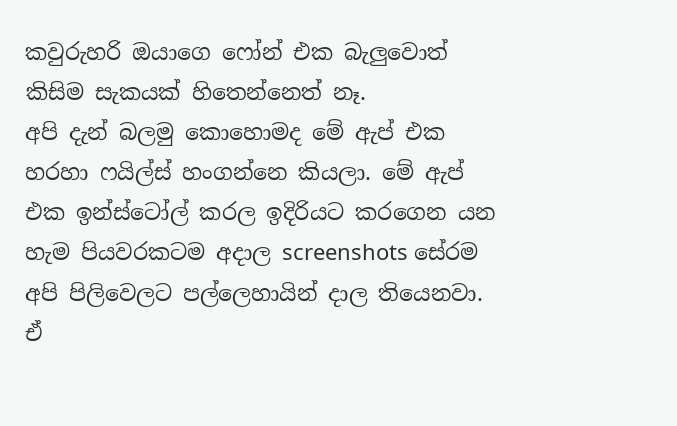කවුරුහරි ඔයාගෙ ෆෝන් එක බැලුවොත් කිසිම සැකයක් හිතෙන්නෙත් නෑ.
අපි දැන් බලමු කොහොමද මේ ඇප් එක හරහා ෆයිල්ස් හංගන්නෙ කියලා. මේ ඇප් එක ඉන්ස්ටෝල් කරල ඉදිරියට කරගෙන යන හැම පියවරකටම අදාල screenshots සේරම අපි පිලිවෙලට පල්ලෙහායින් දාල තියෙනවා. ඒ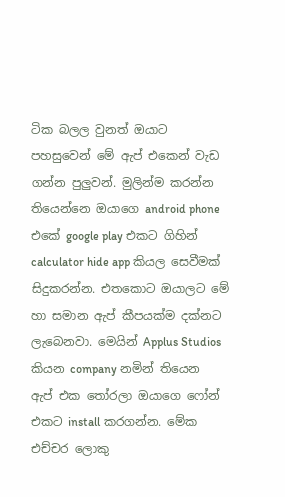ටික බලල වුනත් ඔයාට පහසුවෙන් මේ ඇප් එකෙන් වැඩ ගන්න පුලුවන්. මුලින්ම කරන්න තියෙන්නෙ ඔයාගෙ android phone එකේ google play එකට ගිහින් calculator hide app කියල සෙවීමක් සිදුකරන්න. එතකොට ඔයාලට මේ හා සමාන ඇප් කීපයක්ම දක්නට ලැබෙනවා. මෙයින් Applus Studios කියන company නමින් තියෙන ඇප් එක තෝරලා ඔයාගෙ ෆෝන් එකට install කරගන්න. මේක එච්චර ලොකු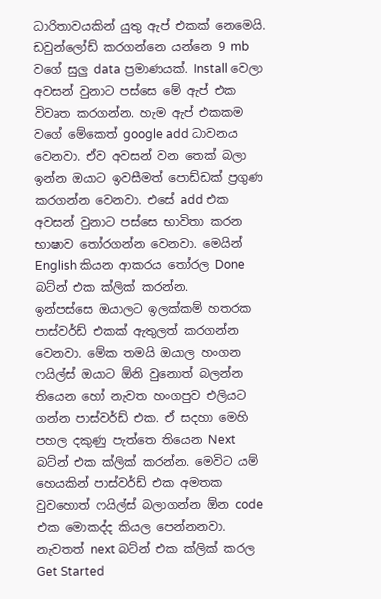ධාරිතාවයකින් යුතු ඇප් එකක් නෙමෙයි. ඩවුන්ලෝඩ් කරගන්නෙ යන්නෙ 9 mb වගේ සුලු data ප්‍රමාණයක්. Install වෙලා අවසන් වුනාට පස්සෙ මේ ඇප් එක විවෘත කරගන්න. හැම ඇප් එකකම වගේ මේකෙත් google add ධාවනය වෙනවා. ඒව අවසන් වන තෙක් බලා ඉන්න ඔයාට ඉවසීමත් පොඩ්ඩක් ප්‍රගුණ කරගන්න වෙනවා. එසේ add එක අවසන් වුනාට පස්සෙ භාවිතා කරන භාෂාව තෝරගන්න වෙනවා. මෙයින් English කියන ආකරය තෝරල Done බට්න් එක ක්ලික් කරන්න.
ඉන්පස්සෙ ඔයාලට ඉලක්කම් හතරක පාස්වර්ඩ් එකක් ඇතුලත් කරගන්න වෙනවා. මේක තමයි ඔයාල හංගන ෆයිල්ස් ඔයාට ඕනි වුනොත් බලන්න තියෙන හෝ නැවත හංගපුව එලියට ගන්න පාස්වර්ඩ් එක. ඒ සදහා මෙහි පහල දකුණු පැත්තෙ තියෙන Next බට්න් එක ක්ලික් කරන්න. මෙවිට යම් හෙයකින් පාස්වර්ඩ් එක අමතක වුවහොත් ෆයිල්ස් බලාගන්න ඕන code එක මොකද්ද කියල පෙන්නනවා. නැවතත් next බට්න් එක ක්ලික් කරල Get Started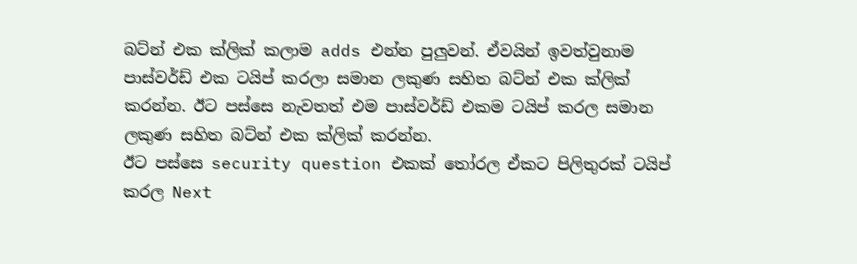බට්න් එක ක්ලික් කලාම adds එන්න පුලුවන්. ඒවයින් ඉවත්වුනාම පාස්වර්ඩ් එක ටයිප් කරලා සමාන ලකුණ සහිත බට්න් එක ක්ලික් කරන්න. ඊට පස්සෙ නැවතත් එම පාස්වර්ඩ් එකම ටයිප් කරල සමාන ලකුණ සහිත බට්න් එක ක්ලික් කරන්න.
ඊට පස්සෙ security question එකක් තෝරල ඒකට පිලිතුරක් ටයිප් කරල Next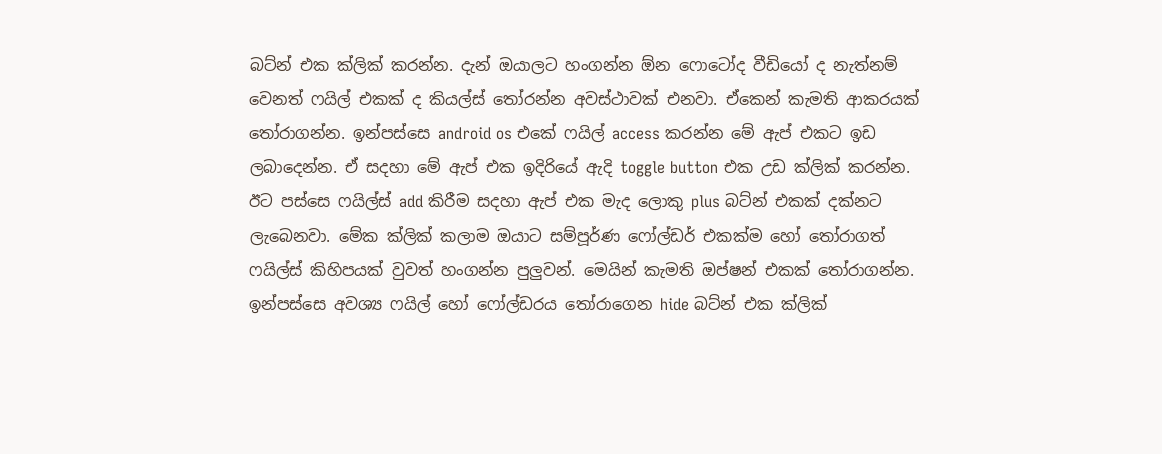බට්න් එක ක්ලික් කරන්න. දැන් ඔයාලට හංගන්න ඕන ෆොටෝද වීඩියෝ ද නැත්නම් වෙනත් ෆයිල් එකක් ද කියල්ස් තෝරන්න අවස්ථාවක් එනවා. ඒකෙන් කැමති ආකරයක් තෝරාගන්න. ඉන්පස්සෙ android os එකේ ෆයිල් access කරන්න මේ ඇප් එකට ඉඩ ලබාදෙන්න. ඒ සදහා මේ ඇප් එක ඉදිරියේ ඇදි toggle button එක උඩ ක්ලික් කරන්න. ඊට පස්සෙ ෆයිල්ස් add කිරීම සදහා ඇප් එක මැද ලොකු plus බට්න් එකක් දක්නට ලැබෙනවා. මේක ක්ලික් කලාම ඔයාට සම්පූර්ණ ෆෝල්ඩර් එකක්ම හෝ තෝරාගත් ෆයිල්ස් කිහිපයක් වුවත් හංගන්න පුලුවන්. මෙයින් කැමති ඔප්ෂන් එකක් තෝරාගන්න. ඉන්පස්සෙ අවශ්‍ය ෆයිල් හෝ ෆෝල්ඩරය තෝරාගෙන hide බට්න් එක ක්ලික්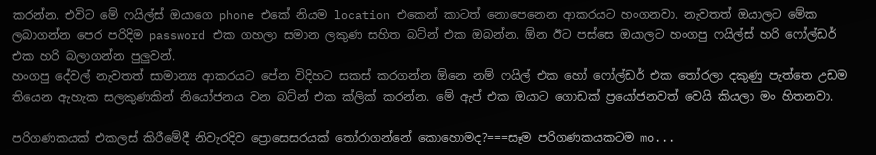කරන්න. එවිට මේ ෆයිල්ස් ඔයාගෙ phone එකේ නියම location එකෙන් කාටත් නොපෙනෙන ආකරයට හංගනවා. නැවතත් ඔයාලට මේක ලබාගන්න පෙර පරිදිම password එක ගහලා සමාන ලකුණ සහිත බට්න් එක ඔබන්න. ඕන ඊට පස්සෙ ඔයාලට හංගපු ෆයිල්ස් හරි ෆෝල්ඩර් එක හරි බලාගන්න පුලුවන්.
හංගපු දේවල් නැවතත් සාමාන්‍ය ආකරයට පේන විදිහට සකස් කරගන්න ඕනෙ නම් ෆයිල් එක හෝ ෆෝල්ඩර් එක තෝරලා දකුණු පැත්තෙ උඩම තියෙන ඇහැක සලකුණකින් නියෝජනය වන බට්න් එක ක්ලික් කරන්න. මේ ඇප් එක ඔයාට ගොඩක් ප්‍රයෝජනවත් වෙයි කියලා මං හිතනවා.

පරිගණකයක් එකලස් කිරීමේදී නිවැරදිව ප්‍රොසෙසරයක් තෝරාගන්නේ කොහොමද?===සෑම පරිගණකයකටම mo...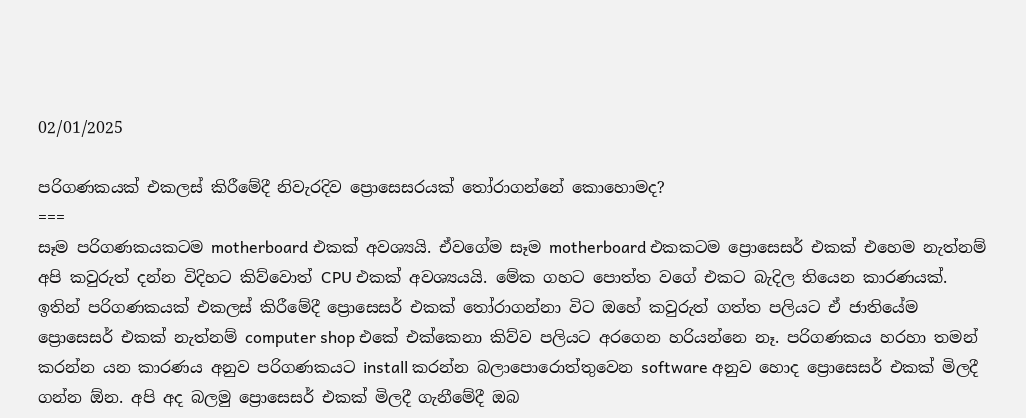02/01/2025

පරිගණකයක් එකලස් කිරීමේදී නිවැරදිව ප්‍රොසෙසරයක් තෝරාගන්නේ කොහොමද?
===
සෑම පරිගණකයකටම motherboard එකක් අවශ්‍යයි. ඒවගේම සෑම motherboard එකකටම ප්‍රොසෙසර් එකක් එහෙම නැත්නම් අපි කවුරුත් දන්න විදිහට කිව්වොත් CPU එකක් අවශ්‍යයයි. මේක ගහට පොත්ත වගේ එකට බැදිල තියෙන කාරණයක්. ඉතින් පරිගණකයක් එකලස් කිරීමේදී ප්‍රොසෙසර් එකක් තෝරාගන්නා විට ඔහේ කවුරුත් ගත්ත පලියට ඒ ජාතියේම ප්‍රොසෙසර් එකක් නැත්නම් computer shop එකේ එක්කෙනා කිව්ව පලියට අරගෙන හරියන්නෙ නෑ. පරිගණකය හරහා තමන් කරන්න යන කාරණය අනුව පරිගණකයට install කරන්න බලාපොරොත්තුවෙන software අනුව හොද ප්‍රොසෙසර් එකක් මිලදී ගන්න ඕන. අපි අද බලමු ප්‍රොසෙසර් එකක් මිලදී ගැනීමේදී ඔබ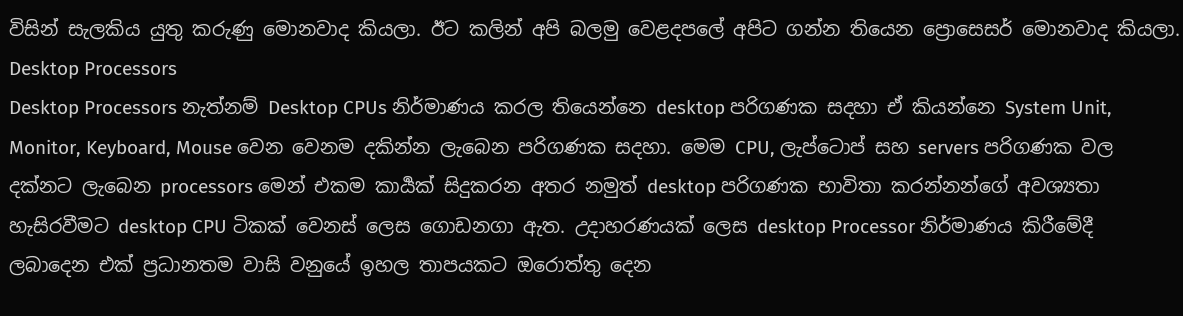විසින් සැලකිය යුතු කරුණු මොනවාද කියලා. ඊට කලින් අපි බලමු වෙළදපලේ අපිට ගන්න තියෙන ප්‍රොසෙසර් මොනවාද කියලා.
Desktop Processors
Desktop Processors නැත්නම් Desktop CPUs නිර්මාණය කරල තියෙන්නෙ desktop පරිගණක සදහා ඒ කියන්නෙ System Unit, Monitor, Keyboard, Mouse වෙන වෙනම දකින්න ලැබෙන පරිගණක සදහා. මෙම CPU, ලැප්ටොප් සහ servers පරිගණක වල දක්නට ලැබෙන processors මෙන් එකම කාර්‍යක් සිදුකරන අතර නමුත් desktop පරිගණක භාවිතා කරන්නන්ගේ අවශ්‍යතා හැසිරවීමට desktop CPU ටිකක් වෙනස් ලෙස ගොඩනගා ඇත. උදාහරණයක් ලෙස desktop Processor නිර්මාණය කිරීමේදී ලබාදෙන එක් ප්‍රධානතම වාසි වනුයේ ඉහල තාපයකට ඔරොත්තු දෙන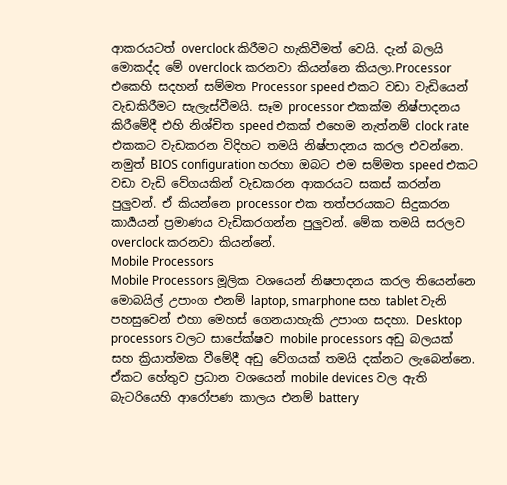ආකරයටත් overclock කිරීමට හැකිවීමත් වෙයි. දැන් බලයි මොකද්ද මේ overclock කරනවා කියන්නෙ කියලා.Processor එකෙහි සදහන් සම්මත Processor speed එකට වඩා වැඩියෙන් වැඩකිරීමට සැලැස්වීමයි. සෑම processor එකක්ම නිෂ්පාදනය කිරීමේදී එහි නිශ්චිත speed එකක් එහෙම නැත්නම් clock rate එකකට වැඩකරන විදිහට තමයි නිෂ්පාදනය කරල එවන්නෙ. නමුත් BIOS configuration හරහා ඔබට එම සම්මත speed එකට වඩා වැඩි වේගයකින් වැඩකරන ආකරයට සකස් කරන්න පුලුවන්. ඒ කියන්නෙ processor එක තත්පරයකට සිදුකරන කාර්‍යයන් ප්‍රමාණය වැඩිකරගන්න පුලුවන්. මේක තමයි සරලව overclock කරනවා කියන්නේ.
Mobile Processors
Mobile Processors මූලික වශයෙන් නිෂපාදනය කරල තියෙන්නෙ මොබයිල් උපාංග එනම් laptop, smarphone සහ tablet වැනි පහසුවෙන් එහා මෙහස් ගෙනයාහැකි උපාංග සදහා. Desktop processors වලට සාපේක්ෂව mobile processors අඩු බලයක් සහ ක්‍රියාත්මක වීමේදී අඩු වේගයක් තමයි දක්නට ලැබෙන්නෙ. ඒකට හේතුව ප්‍රධාන වශයෙන් mobile devices වල ඇති බැටරියෙහි ආරෝපණ කාලය එනම් battery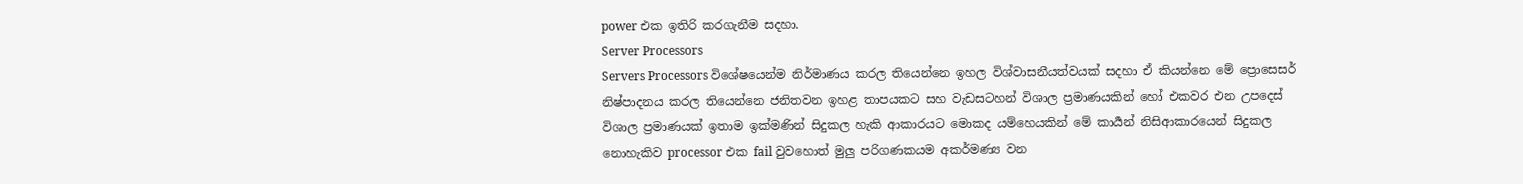power එක ඉතිරි කරගැනීම සදහා.
Server Processors
Servers Processors විශේෂයෙන්ම නිර්මාණය කරල තියෙන්නෙ ඉහල විශ්වාසනීයත්වයක් සදහා ඒ කියන්නෙ මේ ප්‍රොසෙසර් නිෂ්පාදනය කරල තියෙන්නෙ ජනිතවන ඉහළ තාපයකට සහ වැඩසටහන් විශාල ප්‍රමාණයකින් හෝ එකවර එන උපදෙස් විශාල ප්‍රමාණයක් ඉතාම ඉක්මණින් සිදුකල හැකි ආකාරයට මොකද යම්හෙයකින් මේ කාර්‍යන් නිසිආකාරයෙන් සිදුකල නොහැකිව processor එක fail වුවහොත් මුලු පරිගණකයම අකර්මණ්‍ය වන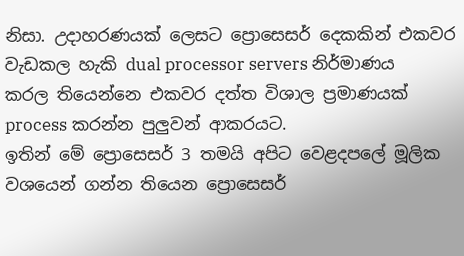නිසා. උදාහරණයක් ලෙසට ප්‍රොසෙසර් දෙකකින් එකවර වැඩකල හැකි dual processor servers නිර්මාණය කරල තියෙන්නෙ එකවර දත්ත විශාල ප්‍රමාණයක් process කරන්න පුලුවන් ආකරයට.
ඉතින් මේ ප්‍රොසෙසර් 3 තමයි අපිට වෙළදපලේ මූලික වශයෙන් ගන්න තියෙන ප්‍රොසෙසර්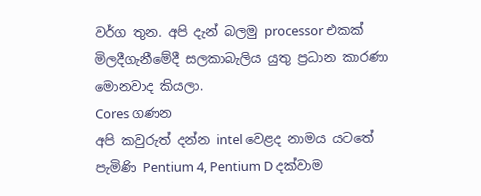වර්ග තුන. අපි දැන් බලමු processor එකක් මිලදීගැනීමේදී සලකාබැලිය යුතු ප්‍රධාන කාරණා මොනවාද කියලා.
Cores ගණන
අපි කවුරුත් දන්න intel වෙළද නාමය යටතේ පැමිණි Pentium 4, Pentium D දක්වාම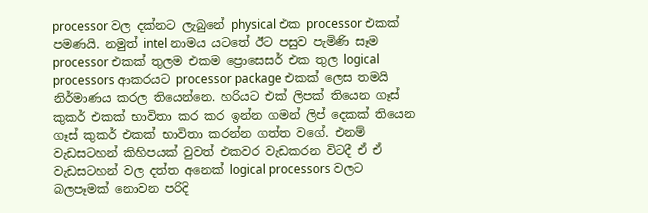processor වල දක්නට ලැබුනේ physical එක processor එකක් පමණයි. නමුත් intel නාමය යටතේ ඊට පසුව පැමිණි සෑම processor එකක් තුලම එකම ප්‍රොසෙසර් එක තුල logical processors ආකරයට processor package එකක් ලෙස තමයි නිර්මාණය කරල තියෙන්නෙ. හරියට එක් ලිපක් තියෙන ගෑස් කුකර් එකක් භාවිතා කර කර ඉන්න ගමන් ලිප් දෙකක් තියෙන ගෑස් කුකර් එකක් භාවිතා කරන්න ගත්ත වගේ. එනම් වැඩසටහන් කිහිපයක් වුවත් එකවර වැඩකරන විටදී ඒ ඒ වැඩසටහන් වල දත්ත අනෙක් logical processors වලට බලපෑමක් නොවන පරිදි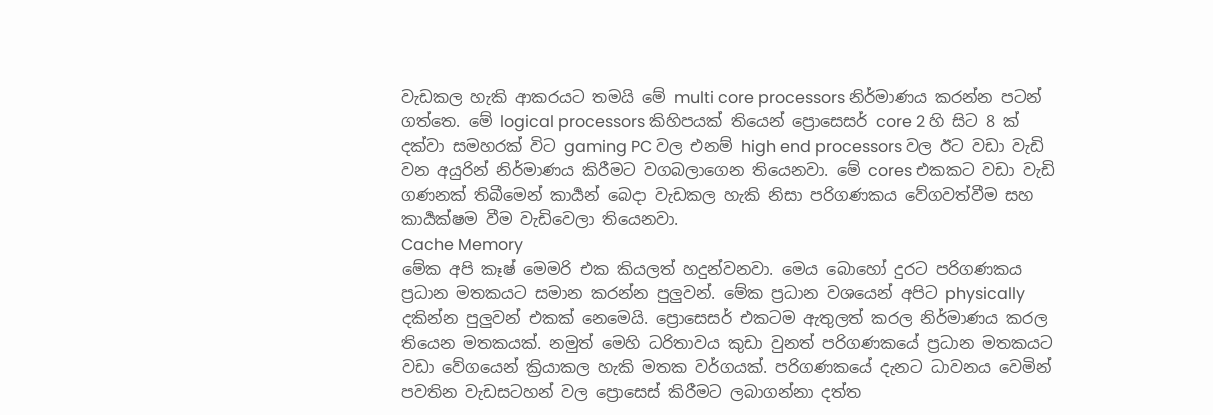වැඩකල හැකි ආකරයට තමයි මේ multi core processors නිර්මාණය කරන්න පටන් ගත්තෙ. මේ logical processors කිහිපයක් තියෙන් ප්‍රොසෙසර් core 2 හි සිට 8 ක් දක්වා සමහරක් විට gaming PC වල එනම් high end processors වල ඊට වඩා වැඩි වන අයුරින් නිර්මාණය කිරීමට වගබලාගෙන තියෙනවා. මේ cores එකකට වඩා වැඩි ගණනක් තිබීමෙන් කාර්‍යන් බෙදා වැඩකල හැකි නිසා පරිගණකය වේගවත්වීම සහ කාර්‍යක්ෂම වීම වැඩිවෙලා තියෙනවා.
Cache Memory
මේක අපි කෑෂ් මෙමරි එක කියලත් හදුන්වනවා. මෙය බොහෝ දුරට පරිගණකය ප්‍රධාන මතකයට සමාන කරන්න පුලුවන්. මේක ප්‍රධාන වශයෙන් අපිට physically දකින්න පුලුවන් එකක් නෙමෙයි. ප්‍රොසෙසර් එකටම ඇතුලත් කරල නිර්මාණය කරල තියෙන මතකයක්. නමුත් මෙහි ධරිතාවය කුඩා වුනත් පරිගණකයේ ප්‍රධාන මතකයට වඩා වේගයෙන් ක්‍රියාකල හැකි මතක වර්ගයක්. පරිගණකයේ දැනට ධාවනය වෙමින් පවතින වැඩසටහන් වල ප්‍රොසෙස් කිරීමට ලබාගන්නා දත්ත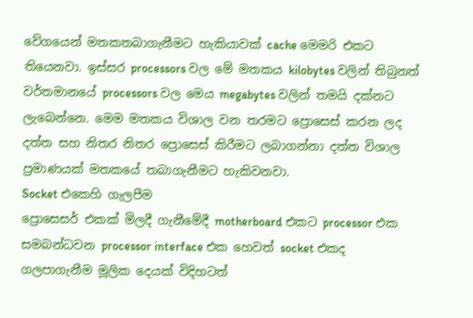වේගයෙන් මතකතබාගැනීමට හැකියාවක් cache මෙමරි එකට තියෙනවා. ඉස්සර processors වල මේ මතකය kilobytes වලින් තිබුනත් වර්තමානයේ processors වල මෙය megabytes වලින් තමයි දක්නට ලැබෙන්නෙ. මෙම මතකය විශාල වන තරමට ප්‍රොසෙස් කරන ලද දත්ත සහ නිතර නිතර ප්‍රොසෙස් කිරීමට ලබාගන්නා දත්ත විශාල ප්‍රමාණයක් මතකයේ තබාගැනීමට හැකිවනවා.
Socket එකෙහි ගැලපීම
ප්‍රොසෙසර් එකක් මිලදී ගැනීමේදී motherboard එකට processor එක සමබන්ධවන processor interface එක හෙවත් socket එකද ගලපාගැනීම මූලික දෙයක් විදිහටත්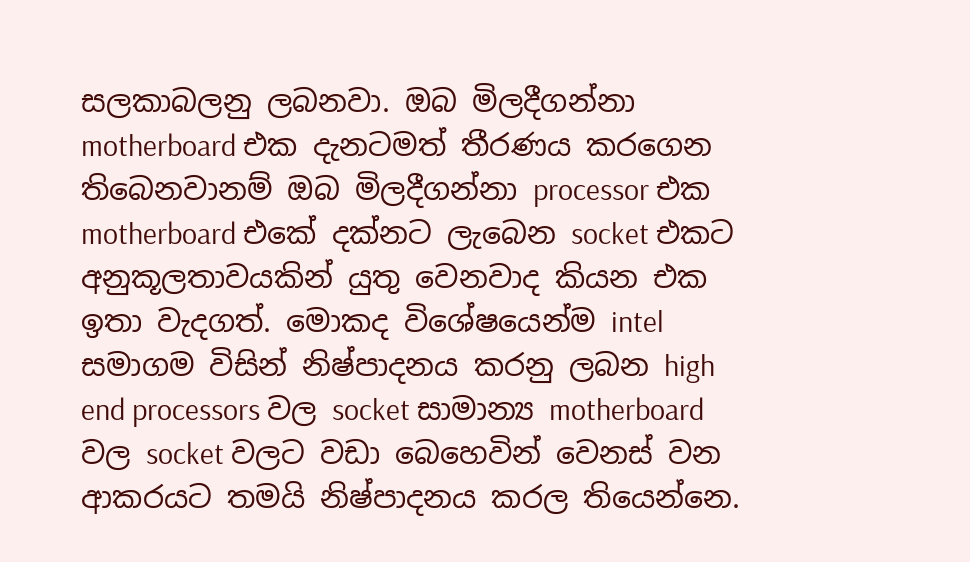සලකාබලනු ලබනවා. ඔබ මිලදීගන්නා motherboard එක දැනටමත් තීරණය කරගෙන තිබෙනවානම් ඔබ මිලදීගන්නා processor එක motherboard එකේ දක්නට ලැබෙන socket එකට අනුකූලතාවයකින් යුතු වෙනවාද කියන එක ඉතා වැදගත්. මොකද විශේෂයෙන්ම intel සමාගම විසින් නිෂ්පාදනය කරනු ලබන high end processors වල socket සාමාන්‍ය motherboard වල socket වලට වඩා බෙහෙවින් වෙනස් වන ආකරයට තමයි නිෂ්පාදනය කරල තියෙන්නෙ.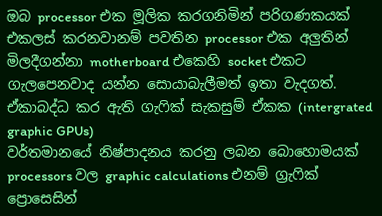ඔබ processor එක මූලික කරගනිමින් පරිගණකයක් එකලස් කරනවානම් පවතින processor එක අලුතින් මිලදීගන්නා motherboard එකෙහි socket එකට ගැලපෙනවාද යන්න සොයාබැලීමත් ඉතා වැදගත්.
ඒකාබද්ධ කර ඇති ගැෆික් සැකසුම් ඒකක (intergrated graphic GPUs)
වර්තමානයේ නිෂ්පාදනය කරනු ලබන බොහොමයක් processors වල graphic calculations එනම් ග්‍රැෆික් ප්‍රොසෙසින්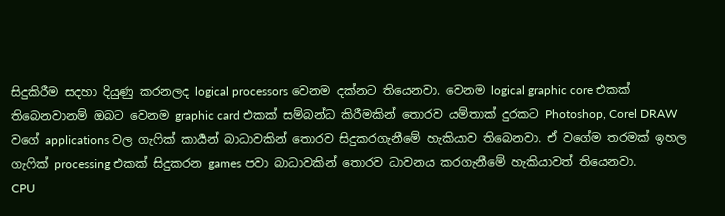සිදුකිරීම සදහා දියුණු කරනලද logical processors වෙනම දක්නට තියෙනවා. වෙනම logical graphic core එකක් තිබෙනවානම් ඔබට වෙනම graphic card එකක් සම්බන්ධ කිරීමකින් තොරව යම්තාක් දුරකට Photoshop, Corel DRAW වගේ applications වල ගැෆික් කාර්‍යන් බාධාවකින් තොරව සිදුකරගැනීමේ හැකියාව තිබෙනවා. ඒ වගේම තරමක් ඉහල ගැෆික් processing එකක් සිදුකරන games පවා බාධාවකින් තොරව ධාවනය කරගැනීමේ හැකියාවත් තියෙනවා.
CPU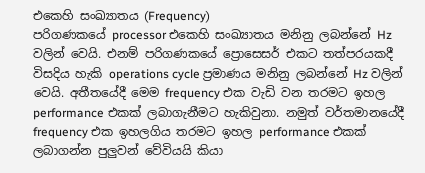එකෙහි සංඛ්‍යාතය (Frequency)
පරිගණකයේ processor එකෙහි සංඛ්‍යාතය මනිනු ලබන්නේ Hz වලින් වෙයි. එනම් පරිගණකයේ ප්‍රොසෙසර් එකට තත්පරයකදී විසදිය හැකි operations cycle ප්‍රමාණය මනිනු ලබන්නේ Hz වලින් වෙයි. අතීතයේදී මෙම frequency එක වැඩි වන තරමට ඉහල performance එකක් ලබාගැනීමට හැකිවුනා. නමුත් වර්තමානයේදී frequency එක ඉහලගිය තරමට ඉහල performance එකක් ලබාගන්න පුලුවන් වේවියයි කියා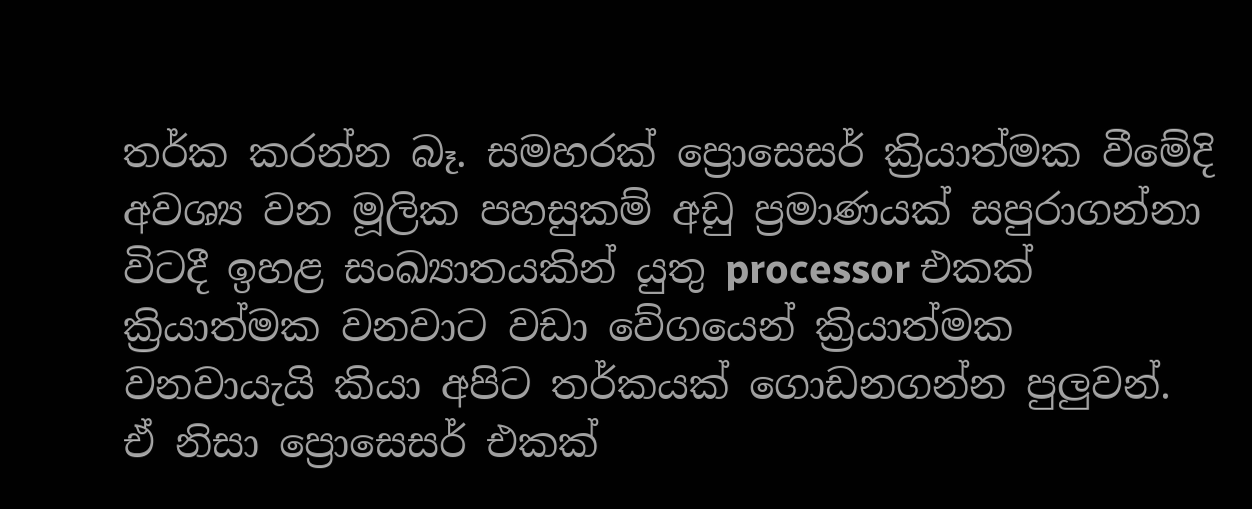තර්ක කරන්න බෑ. සමහරක් ප්‍රොසෙසර් ක්‍රියාත්මක වීමේදි අවශ්‍ය වන මූලික පහසුකම් අඩු ප්‍රමාණයක් සපුරාගන්නා විටදී ඉහළ සංඛ්‍යාතයකින් යුතු processor එකක් ක්‍රියාත්මක වනවාට වඩා වේගයෙන් ක්‍රියාත්මක වනවායැයි කියා අපිට තර්කයක් ගොඩනගන්න පුලුවන්. ඒ නිසා ප්‍රොසෙසර් එකක්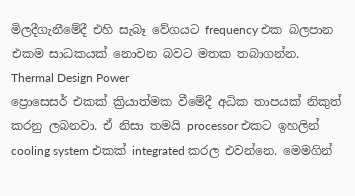මිලදීගැනීමේදී එහි සැබෑ වේගයට frequency එක බලපාන එකම සාධකයක් නොවන බවට මතක තබාගන්න.
Thermal Design Power
ප්‍රොසෙසර් එකක් ක්‍රියාත්මක වීමේදී අධික තාපයක් නිකුත් කරනු ලබනවා. ඒ නිසා තමයි processor එකට ඉහලින් cooling system එකක් integrated කරල එවන්නෙ. මෙමගින්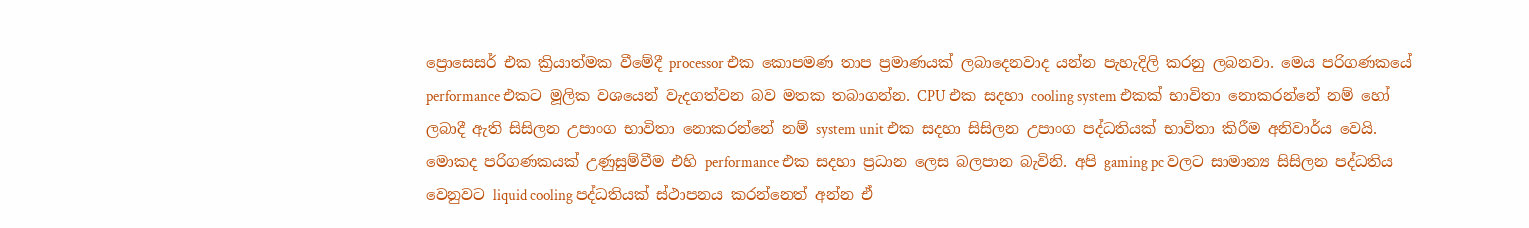ප්‍රොසෙසර් එක ක්‍රියාත්මක වීමේදී processor එක කොපමණ තාප ප්‍රමාණයක් ලබාදෙනවාද යන්න පැහැදිලි කරනු ලබනවා. මෙය පරිගණකයේ performance එකට මූලික වශයෙන් වැදගත්වන බව මතක තබාගන්න. CPU එක සදහා cooling system එකක් භාවිතා නොකරන්නේ නම් හෝ ලබාදී ඇති සිසිලන උපාංග භාවිතා නොකරන්නේ නම් system unit එක සදහා සිසිලන උපාංග පද්ධතියක් භාවිතා කිරීම අනිවාර්ය වෙයි. මොකද පරිගණකයක් උණුසුම්වීම එහි performance එක සදහා ප්‍රධාන ලෙස බලපාන බැවිනි. අපි gaming pc වලට සාමාන්‍ය සිසිලන පද්ධතිය වෙනුවට liquid cooling පද්ධතියක් ස්ථාපනය කරන්නෙත් අන්න ඒ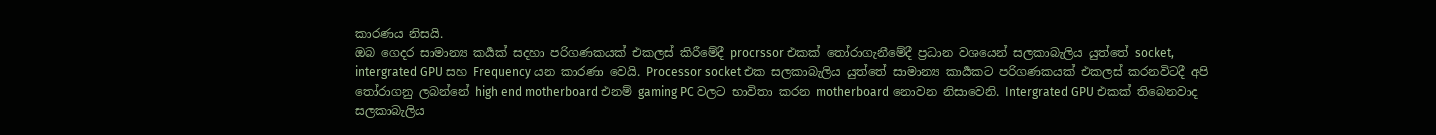කාරණය නිසයි.
ඔබ ගෙදර සාමාන්‍ය කර්‍යක් සදහා පරිගණකයක් එකලස් කිරීමේදී procrssor එකක් තෝරාගැනීමේදී ප්‍රධාන වශයෙන් සලකාබැලිය යුත්තේ socket, intergrated GPU සහ Frequency යන කාරණා වෙයි. Processor socket එක සලකාබැලිය යුත්තේ සාමාන්‍ය කාර්‍යකට පරිගණකයක් එකලස් කරනවිටදී අපි තෝරාගනු ලබන්නේ high end motherboard එනම් gaming PC වලට භාවිතා කරන motherboard නොවන නිසාවෙනි. Intergrated GPU එකක් තිබෙනවාද සලකාබැලිය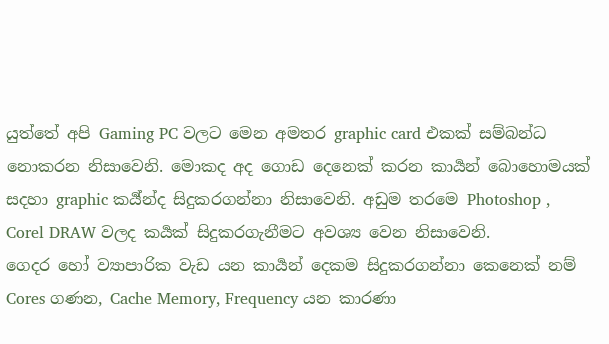යුත්තේ අපි Gaming PC වලට මෙන අමතර graphic card එකක් සම්බන්ධ නොකරන නිසාවෙනි. මොකද අද ගොඩ දෙනෙක් කරන කාර්‍යන් බොහොමයක් සදහා graphic කර්‍ය්න්ද සිදුකරගන්නා නිසාවෙනි. අඩුම තරමෙ Photoshop , Corel DRAW වලද කර්‍යක් සිදුකරගැනීමට අවශ්‍ය වෙන නිසාවෙනි.
ගෙදර හෝ ව්‍යාපාරික වැඩ යන කාර්‍යන් දෙකම සිදුකරගන්නා කෙනෙක් නම් Cores ගණන, Cache Memory, Frequency යන කාරණා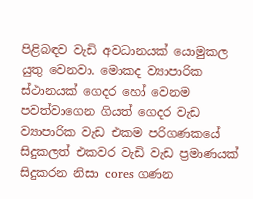පිළිබඳව වැඩි අවධානයක් යොමුකල යුතු වෙනවා. මොකද ව්‍යාපාරික ස්ථානයක් ගෙදර හෝ වෙනම පවත්වාගෙන ගියත් ගෙදර වැඩ ව්‍යාපාරික වැඩ එකම පරිගණකයේ සිදුකලත් එකවර වැඩි වැඩ ප්‍රමාණයක් සිදුකරන නිසා cores ගණන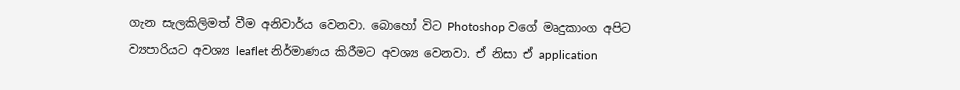ගැන සැලකිලිමත් වීම අනිවාර්ය වෙනවා. බොහෝ විට Photoshop වගේ මෘදුකාංග අපිට ව්‍යපාරියට අවශ්‍ය leaflet නිර්මාණය කිරීමට අවශ්‍ය වෙනවා. ඒ නිසා ඒ application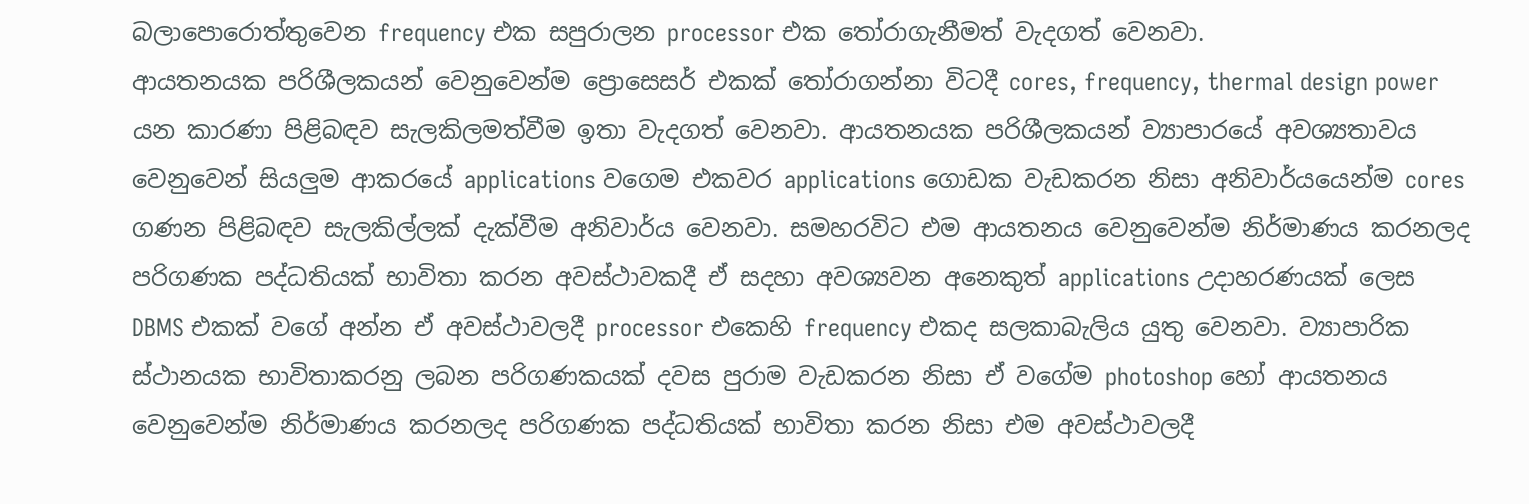බලාපොරොත්තුවෙන frequency එක සපුරාලන processor එක තෝරාගැනීමත් වැදගත් වෙනවා.
ආයතනයක පරිශීලකයන් වෙනුවෙන්ම ප්‍රොසෙසර් එකක් තෝරාගන්නා විටදී cores, frequency, thermal design power යන කාරණා පිළිබඳව සැලකිලමත්වීම ඉතා වැදගත් වෙනවා. ආයතනයක පරිශීලකයන් ව්‍යාපාරයේ අවශ්‍යතාවය වෙනුවෙන් සියලුම ආකරයේ applications වගෙම එකවර applications ගොඩක වැඩකරන නිසා අනිවාර්යයෙන්ම cores ගණන පිළිබඳව සැලකිල්ලක් දැක්වීම අනිවාර්ය වෙනවා. සමහරවිට එම ආයතනය වෙනුවෙන්ම නිර්මාණය කරනලද පරිගණක පද්ධතියක් භාවිතා කරන අවස්ථාවකදී ඒ සදහා අවශ්‍යවන අනෙකුත් applications උදාහරණයක් ලෙස DBMS එකක් වගේ අන්න ඒ අවස්ථාවලදී processor එකෙහි frequency එකද සලකාබැලිය යුතු වෙනවා. ව්‍යාපාරික ස්ථානයක භාවිතාකරනු ලබන පරිගණකයක් දවස පුරාම වැඩකරන නිසා ඒ වගේම photoshop හෝ ආයතනය වෙනුවෙන්ම නිර්මාණය කරනලද පරිගණක පද්ධතියක් භාවිතා කරන නිසා එම අවස්ථාවලදී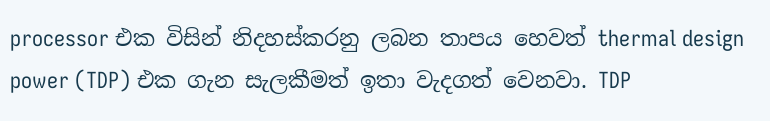processor එක විසින් නිදහස්කරනු ලබන තාපය හෙවත් thermal design power (TDP) එක ගැන සැලකීමත් ඉතා වැදගත් වෙනවා. TDP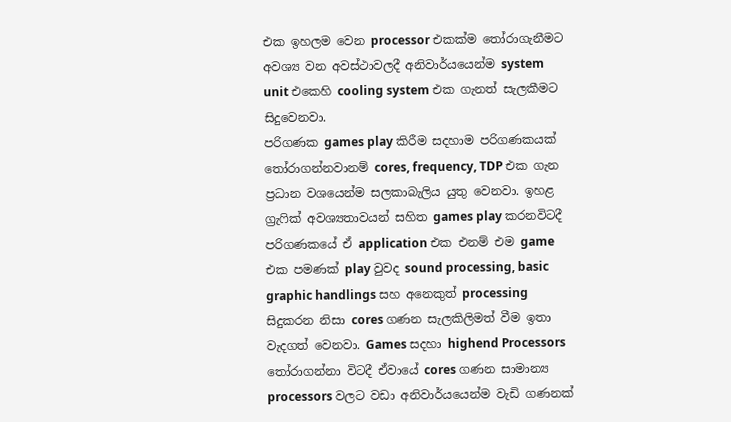එක ඉහලම වෙන processor එකක්ම තෝරාගැනීමට අවශ්‍ය වන අවස්ථාවලදී අනිවාර්යයෙන්ම system unit එකෙහි cooling system එක ගැනත් සැලකීමට සිදුවෙනවා.
පරිගණක games play කිරීම සදහාම පරිගණකයක් තෝරාගන්නවානම් cores, frequency, TDP එක ගැන ප්‍රධාන වශයෙන්ම සලකාබැලිය යුතු වෙනවා. ඉහළ ග්‍රැෆික් අවශ්‍යතාවයන් සහිත games play කරනවිටදී පරිගණකයේ ඒ application එක එනම් එම game එක පමණක් play වුවද sound processing, basic graphic handlings සහ අනෙකුත් processing සිදුකරන නිසා cores ගණන සැලකිලිමත් වීම ඉතා වැදගත් වෙනවා. Games සදහා highend Processors තෝරාගන්නා විටදී ඒවායේ cores ගණන සාමාන්‍ය processors වලට වඩා අනිවාර්යයෙන්ම වැඩි ගණනක්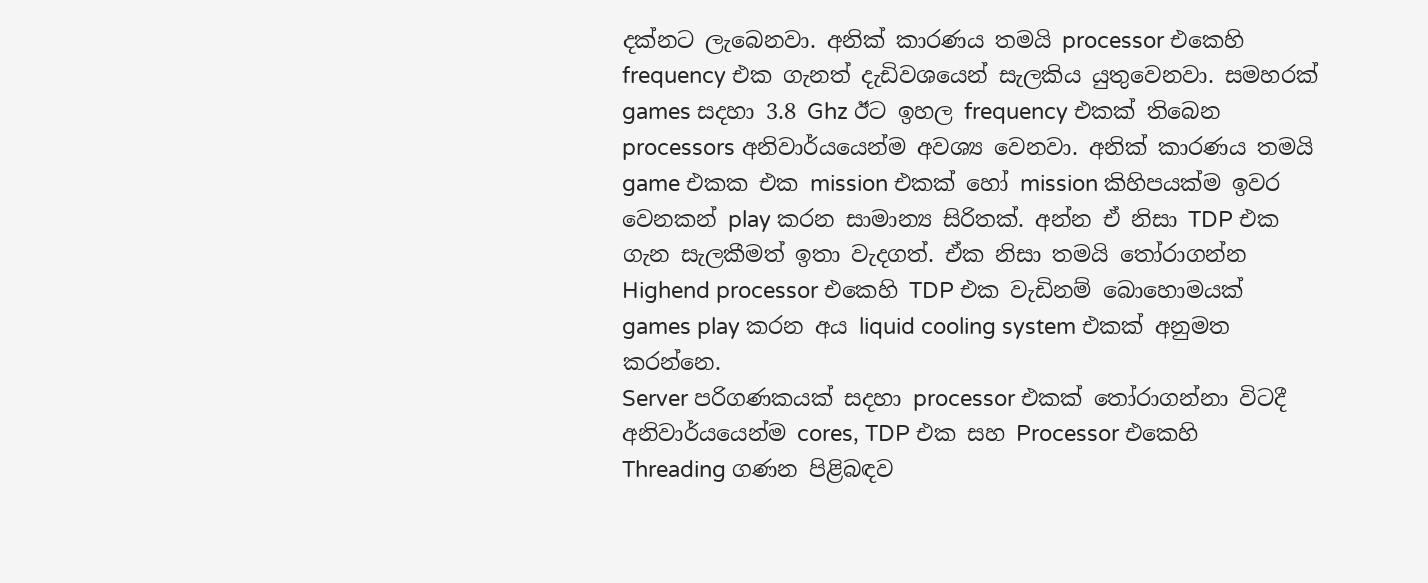දක්නට ලැබෙනවා. අනික් කාරණය තමයි processor එකෙහි frequency එක ගැනත් දැඩිවශයෙන් සැලකිය යුතුවෙනවා. සමහරක් games සදහා 3.8 Ghz ඊට ඉහල frequency එකක් තිබෙන processors අනිවාර්යයෙන්ම අවශ්‍ය වෙනවා. අනික් කාරණය තමයි game එකක එක mission එකක් හෝ mission කිහිපයක්ම ඉවර වෙනකන් play කරන සාමාන්‍ය සිරිතක්. අන්න ඒ නිසා TDP එක ගැන සැලකීමත් ඉතා වැදගත්. ඒක නිසා තමයි තෝරාගන්න Highend processor එකෙහි TDP එක වැඩිනම් බොහොමයක් games play කරන අය liquid cooling system එකක් අනුමත කරන්නෙ.
Server පරිගණකයක් සදහා processor එකක් තෝරාගන්නා විටදී අනිවාර්යයෙන්ම cores, TDP එක සහ Processor එකෙහි Threading ගණන පිළිබඳව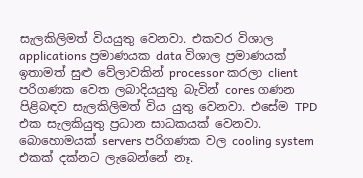සැලකිලිමත් වියයුතු වෙනවා. එකවර විශාල applications ප්‍රමාණයක data විශාල ප්‍රමාණයක් ඉතාමත් සුළු වේලාවකින් processor කරලා client පරිගණක වෙත ලබාදියයුතු බැවින් cores ගණන පිළිබඳව සැලකිලිමත් විය යුතු වෙනවා. එසේම TPD එක සැලකියුතු ප්‍රධාන සාධකයක් වෙනවා. බොහොමයක් servers පරිගණක වල cooling system එකක් දක්නට ලැබෙන්නේ නෑ.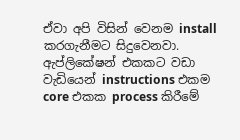ඒවා අපි විසින් වෙනම install කරගැනීමට සිදුවෙනවා. ඇප්ලිකේෂන් එකකට වඩා වැඩියෙන් instructions එකම core එකක process කිරීමේ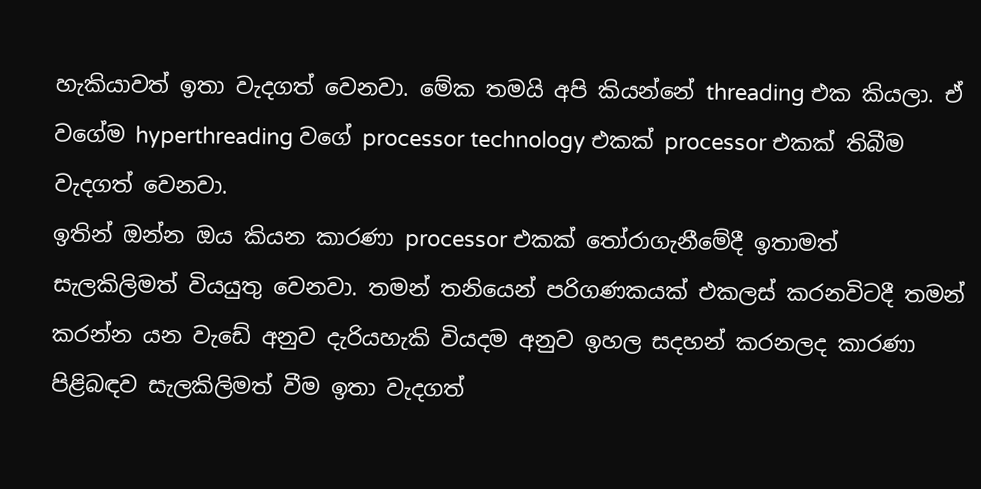හැකියාවත් ඉතා වැදගත් වෙනවා. මේක තමයි අපි කියන්නේ threading එක කියලා. ඒ වගේම hyperthreading වගේ processor technology එකක් processor එකක් තිබීම වැදගත් වෙනවා.
ඉතින් ඔන්න ඔය කියන කාරණා processor එකක් තෝරාගැනීමේදී ඉතාමත් සැලකිලිමත් වියයුතු වෙනවා. තමන් තනියෙන් පරිගණකයක් එකලස් කරනවිටදී තමන් කරන්න යන වැඩේ අනුව දැරියහැකි වියදම අනුව ඉහල සදහන් කරනලද කාරණා පිළිබඳව සැලකිලිමත් වීම ඉතා වැදගත්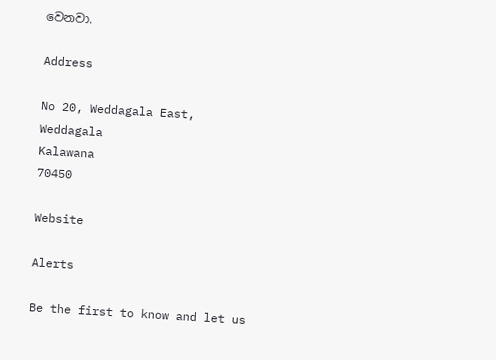වෙනවා.

Address

No 20, Weddagala East, Weddagala
Kalawana
70450

Website

Alerts

Be the first to know and let us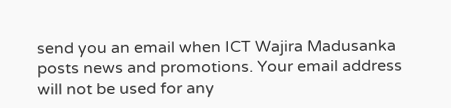send you an email when ICT Wajira Madusanka posts news and promotions. Your email address will not be used for any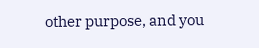other purpose, and you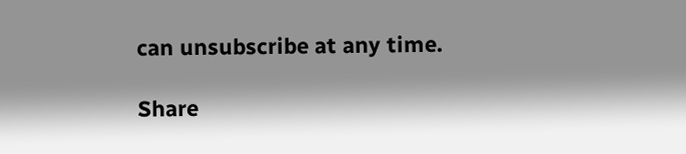can unsubscribe at any time.

Share